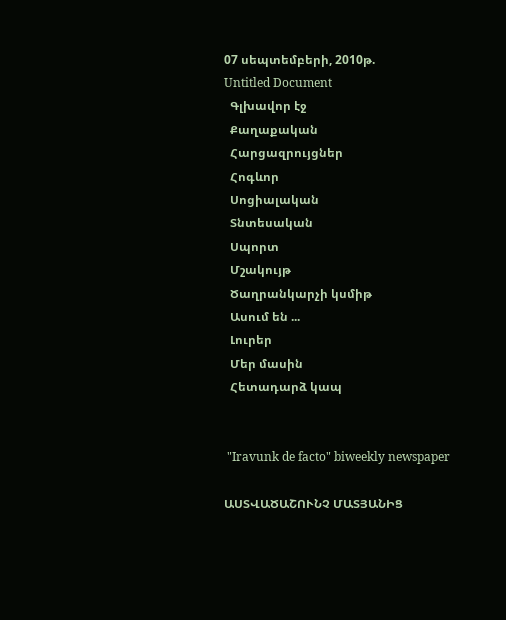07 սեպտեմբերի, 2010թ.
Untitled Document
  Գլխավոր էջ
  Քաղաքական
  Հարցազրույցներ
  Հոգևոր
  Սոցիալական
  Տնտեսական
  Սպորտ
  Մշակույթ
  Ծաղրանկարչի կսմիթ
  Ասում են ...
  Լուրեր
  Մեր մասին
  Հետադարձ կապ


 "Iravunk de facto" biweekly newspaper

ԱՍՏՎԱԾԱՇՈՒՆՉ ՄԱՏՅԱՆԻՑ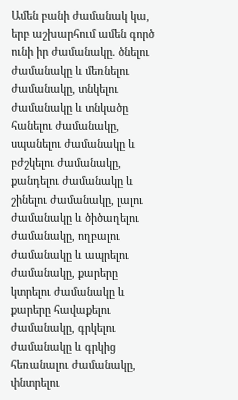Ամեն բանի ժամանակ կա, երբ աշխարհում ամեն գործ ունի իր ժամանակը. ծնելու ժամանակը և մեռնելու ժամանակը, տնկելու ժամանակը և տնկածը հանելու ժամանակը, սպանելու ժամանակը և բժշկելու ժամանակը, քանդելու ժամանակը և շինելու ժամանակը, լալու ժամանակը և ծիծաղելու ժամանակը, ողբալու ժամանակը և ապրելու ժամանակը, քարերը կտրելու ժամանակը և քարերը հավաքելու ժամանակը, գրկելու ժամանակը և գրկից հեռանալու ժամանակը, փնտրելու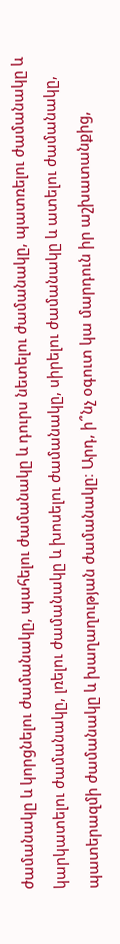ժամանակը և կորցնելու ժամանակը, պահելու ժամանակը և դուրս նետելու ժամանակը, պատռելու ժամանակը և կարկատելու ժամանակը, լռելու ժամանակը և խոսելու ժամանակը, սիրելու ժամանակը և ատելու ժամանակը, պատերազմի ժամանակը և խաղաղության ժամանակը։ Արդ, ի՞նչ օգուտ կա մարդուն իր աշխատանքից,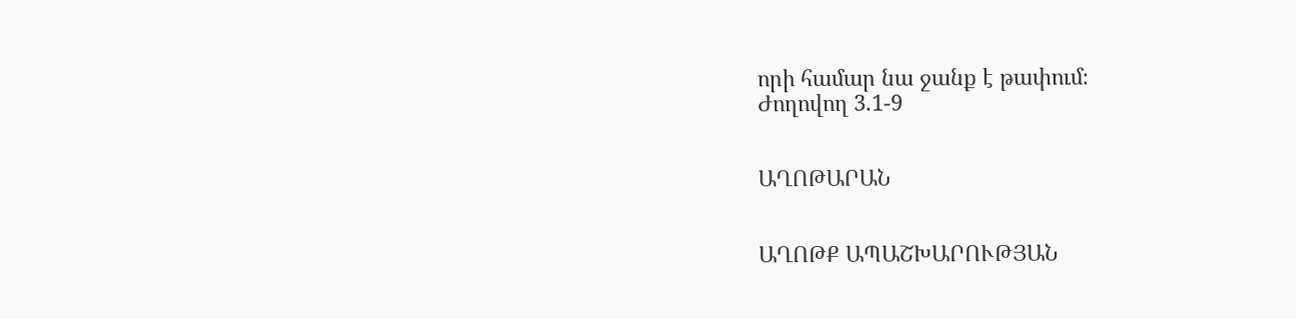որի համար նա ջանք է թափում։
Ժողովող 3.1-9


ԱՂՈԹԱՐԱՆ


ԱՂՈԹՔ ԱՊԱՇԽԱՐՈՒԹՅԱՆ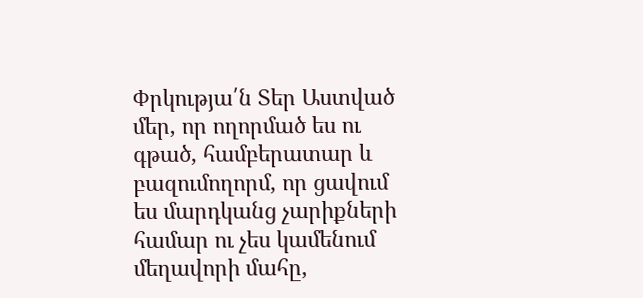Փրկությա՛ն Տեր Աստված
մեր, որ ողորմած ես ու
գթած, համբերատար և
բազումողորմ, որ ցավում
ես մարդկանց չարիքների
համար ու չես կամենում
մեղավորի մահը,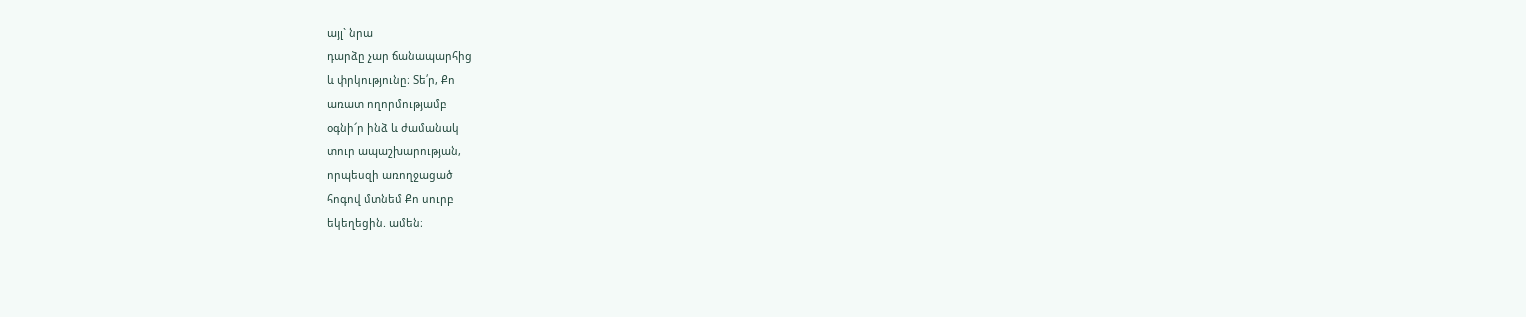այլ` նրա
դարձը չար ճանապարհից
և փրկությունը։ Տե՛ր, Քո
առատ ողորմությամբ
օգնի՜ր ինձ և ժամանակ
տուր ապաշխարության,
որպեսզի առողջացած
հոգով մտնեմ Քո սուրբ
եկեղեցին. ամեն։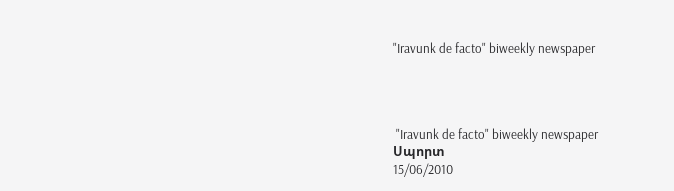"Iravunk de facto" biweekly newspaper




 "Iravunk de facto" biweekly newspaper
Սպորտ
15/06/2010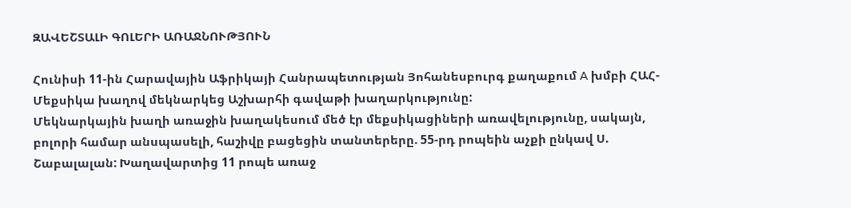ԶԱՎԵՇՏԱԼԻ ԳՈԼԵՐԻ ԱՌԱՋՆՈՒԹՅՈՒՆ

Հունիսի 11-ին Հարավային Աֆրիկայի Հանրապետության Յոհանեսբուրգ քաղաքում A խմբի ՀԱՀ-Մեքսիկա խաղով մեկնարկեց Աշխարհի գավաթի խաղարկությունը:
Մեկնարկային խաղի առաջին խաղակեսում մեծ էր մեքսիկացիների առավելությունը, սակայն, բոլորի համար անսպասելի, հաշիվը բացեցին տանտերերը. 55-րդ րոպեին աչքի ընկավ Ս. Շաբալալան: Խաղավարտից 11 րոպե առաջ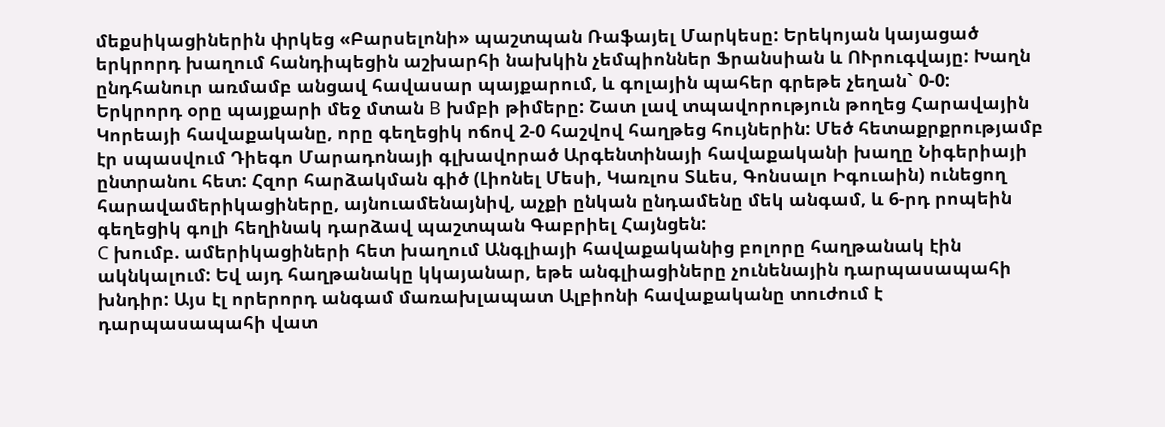մեքսիկացիներին փրկեց «Բարսելոնի» պաշտպան Ռաֆայել Մարկեսը: Երեկոյան կայացած երկրորդ խաղում հանդիպեցին աշխարհի նախկին չեմպիոններ Ֆրանսիան և ՈՒրուգվայը: Խաղն ընդհանուր առմամբ անցավ հավասար պայքարում, և գոլային պահեր գրեթե չեղան` 0-0:
Երկրորդ օրը պայքարի մեջ մտան B խմբի թիմերը: Շատ լավ տպավորություն թողեց Հարավային Կորեայի հավաքականը, որը գեղեցիկ ոճով 2-0 հաշվով հաղթեց հույներին: Մեծ հետաքրքրությամբ էր սպասվում Դիեգո Մարադոնայի գլխավորած Արգենտինայի հավաքականի խաղը Նիգերիայի ընտրանու հետ: Հզոր հարձակման գիծ (Լիոնել Մեսի, Կառլոս Տևես, Գոնսալո Իգուաին) ունեցող հարավամերիկացիները, այնուամենայնիվ, աչքի ընկան ընդամենը մեկ անգամ, և 6-րդ րոպեին գեղեցիկ գոլի հեղինակ դարձավ պաշտպան Գաբրիել Հայնցեն:
C խումբ. ամերիկացիների հետ խաղում Անգլիայի հավաքականից բոլորը հաղթանակ էին ակնկալում: Եվ այդ հաղթանակը կկայանար, եթե անգլիացիները չունենային դարպասապահի խնդիր: Այս էլ որերորդ անգամ մառախլապատ Ալբիոնի հավաքականը տուժում է դարպասապահի վատ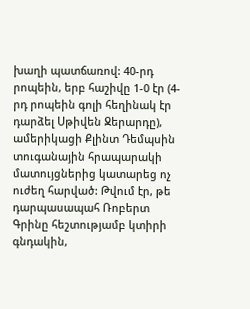խաղի պատճառով: 40-րդ րոպեին, երբ հաշիվը 1-0 էր (4-րդ րոպեին գոլի հեղինակ էր դարձել Սթիվեն Ջերարդը), ամերիկացի Քլինտ Դեմպսին տուգանային հրապարակի մատույցներից կատարեց ոչ ուժեղ հարված: Թվում էր, թե դարպասապահ Ռոբերտ Գրինը հեշտությամբ կտիրի գնդակին,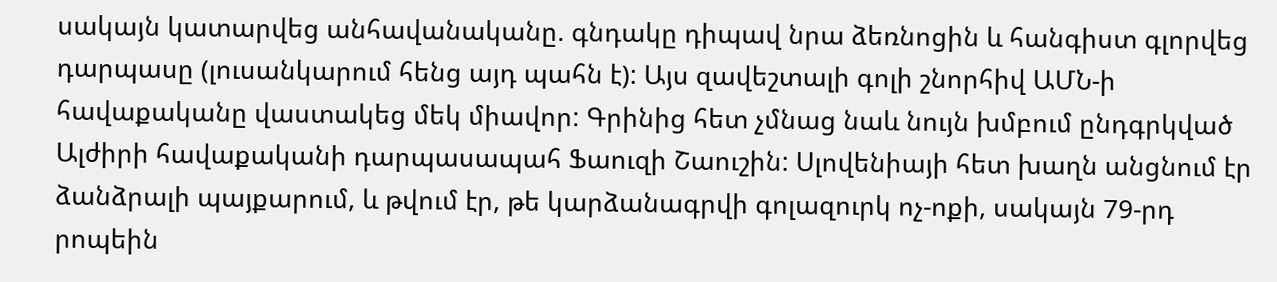սակայն կատարվեց անհավանականը. գնդակը դիպավ նրա ձեռնոցին և հանգիստ գլորվեց դարպասը (լուսանկարում հենց այդ պահն է): Այս զավեշտալի գոլի շնորհիվ ԱՄՆ-ի հավաքականը վաստակեց մեկ միավոր: Գրինից հետ չմնաց նաև նույն խմբում ընդգրկված Ալժիրի հավաքականի դարպասապահ Ֆաուզի Շաուշին: Սլովենիայի հետ խաղն անցնում էր ձանձրալի պայքարում, և թվում էր, թե կարձանագրվի գոլազուրկ ոչ-ոքի, սակայն 79-րդ րոպեին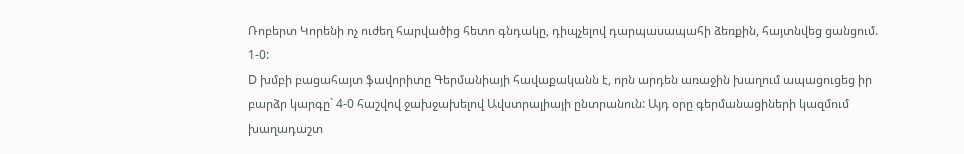Ռոբերտ Կորենի ոչ ուժեղ հարվածից հետո գնդակը, դիպչելով դարպասապահի ձեռքին, հայտնվեց ցանցում. 1-0:
D խմբի բացահայտ ֆավորիտը Գերմանիայի հավաքականն է, որն արդեն առաջին խաղում ապացուցեց իր բարձր կարգը` 4-0 հաշվով ջախջախելով Ավստրալիայի ընտրանուն: Այդ օրը գերմանացիների կազմում խաղադաշտ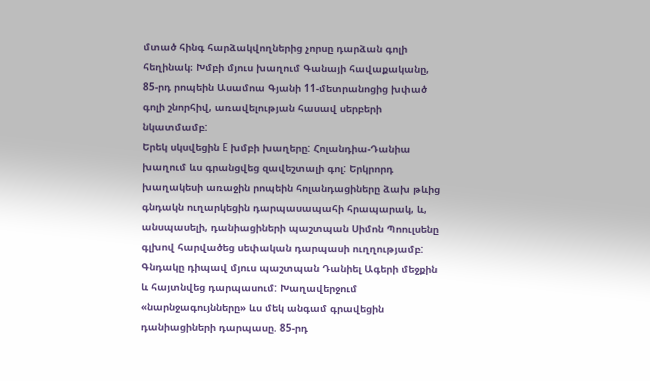մտած հինգ հարձակվողներից չորսը դարձան գոլի հեղինակ։ Խմբի մյուս խաղում Գանայի հավաքականը, 85-րդ րոպեին Ասամոա Գյանի 11-մետրանոցից խփած գոլի շնորհիվ, առավելության հասավ սերբերի նկատմամբ:
Երեկ սկսվեցին E խմբի խաղերը: Հոլանդիա-Դանիա խաղում ևս գրանցվեց զավեշտալի գոլ: Երկրորդ խաղակեսի առաջին րոպեին հոլանդացիները ձախ թևից գնդակն ուղարկեցին դարպասապահի հրապարակ, և, անսպասելի, դանիացիների պաշտպան Սիմոն Պոուլսենը գլխով հարվածեց սեփական դարպասի ուղղությամբ: Գնդակը դիպավ մյուս պաշտպան Դանիել Ագերի մեջքին և հայտնվեց դարպասում: Խաղավերջում «նարնջագույնները» ևս մեկ անգամ գրավեցին դանիացիների դարպասը. 85-րդ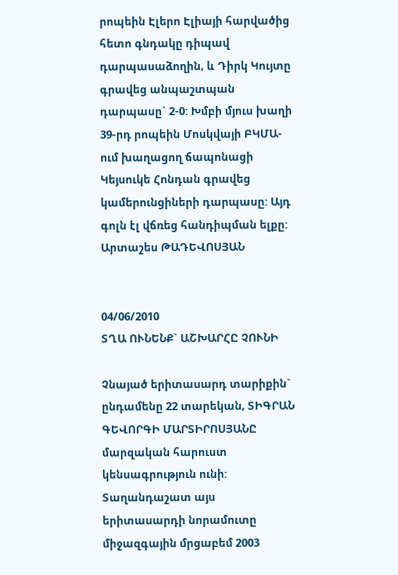րոպեին Էլերո Էլիայի հարվածից հետո գնդակը դիպավ դարպասաձողին, և Դիրկ Կույտը գրավեց անպաշտպան դարպասը` 2-0: Խմբի մյուս խաղի 39-րդ րոպեին Մոսկվայի ԲԿՄԱ-ում խաղացող ճապոնացի Կեյսուկե Հոնդան գրավեց կամերունցիների դարպասը: Այդ գոլն էլ վճռեց հանդիպման ելքը:
Արտաշես ԹԱԴԵՎՈՍՅԱՆ


04/06/2010
ՏՂԱ ՈՒՆԵՆՔ` ԱՇԽԱՐՀԸ ՉՈՒՆԻ

Չնայած երիտասարդ տարիքին` ընդամենը 22 տարեկան, ՏԻԳՐԱՆ ԳԵՎՈՐԳԻ ՄԱՐՏԻՐՈՍՅԱՆԸ մարզական հարուստ կենսագրություն ունի: Տաղանդաշատ այս երիտասարդի նորամուտը միջազգային մրցաբեմ 2003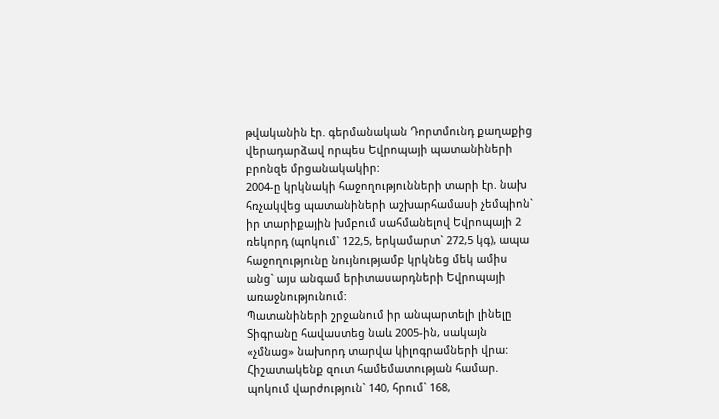թվականին էր. գերմանական Դորտմունդ քաղաքից վերադարձավ որպես Եվրոպայի պատանիների բրոնզե մրցանակակիր:
2004-ը կրկնակի հաջողությունների տարի էր. նախ հռչակվեց պատանիների աշխարհամասի չեմպիոն` իր տարիքային խմբում սահմանելով Եվրոպայի 2 ռեկորդ (պոկում` 122,5, երկամարտ` 272,5 կգ), ապա հաջողությունը նույնությամբ կրկնեց մեկ ամիս անց` այս անգամ երիտասարդների Եվրոպայի առաջնությունում:
Պատանիների շրջանում իր անպարտելի լինելը Տիգրանը հավաստեց նաև 2005-ին, սակայն «չմնաց» նախորդ տարվա կիլոգրամների վրա: Հիշատակենք զուտ համեմատության համար. պոկում վարժություն` 140, հրում` 168,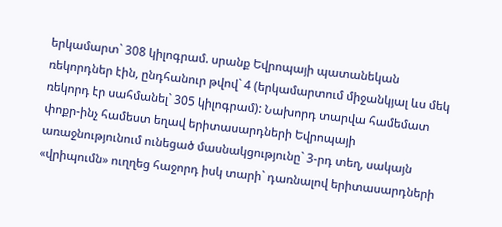երկամարտ` 308 կիլոգրամ. սրանք Եվրոպայի պատանեկան ռեկորդներ էին, ընդհանուր թվով` 4 (երկամարտում միջանկյալ ևս մեկ ռեկորդ էր սահմանել` 305 կիլոգրամ): Նախորդ տարվա համեմատ փոքր-ինչ համեստ եղավ երիտասարդների Եվրոպայի առաջնությունում ունեցած մասնակցությունը` 3-րդ տեղ, սակայն «վրիպումն» ուղղեց հաջորդ իսկ տարի` դառնալով երիտասարդների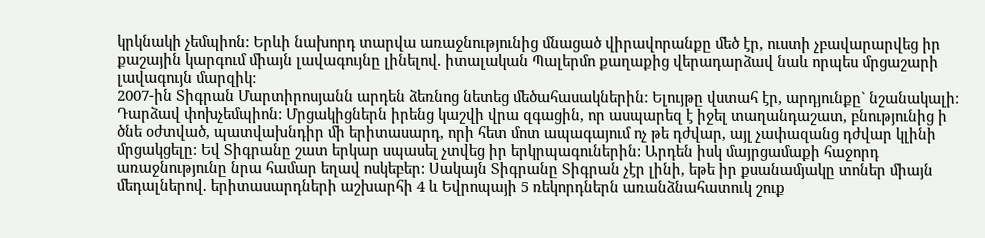կրկնակի չեմպիոն: Երևի նախորդ տարվա առաջնությունից մնացած վիրավորանքը մեծ էր, ուստի չբավարարվեց իր քաշային կարգում միայն լավագույնը լինելով. իտալական Պալերմո քաղաքից վերադարձավ նաև որպես մրցաշարի լավագույն մարզիկ:
2007-ին Տիգրան Մարտիրոսյանն արդեն ձեռնոց նետեց մեծահասակներին: Ելույթը վստահ էր, արդյունքը` նշանակալի։ Դարձավ փոխչեմպիոն: Մրցակիցներն իրենց կաշվի վրա զգացին, որ ասպարեզ է իջել տաղանդաշատ, բնությունից ի ծնե օժտված, պատվախնդիր մի երիտասարդ, որի հետ մոտ ապագայում ոչ թե դժվար, այլ չափազանց դժվար կլինի մրցակցելը: Եվ Տիգրանը շատ երկար սպասել չտվեց իր երկրպագուներին: Արդեն իսկ մայրցամաքի հաջորդ առաջնությունը նրա համար եղավ ոսկեբեր: Սակայն Տիգրանը Տիգրան չէր լինի, եթե իր քսանամյակը տոներ միայն մեդալներով. երիտասարդների աշխարհի 4 և Եվրոպայի 5 ռեկորդներն առանձնահատուկ շուք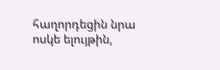հաղորդեցին նրա ոսկե ելույթին,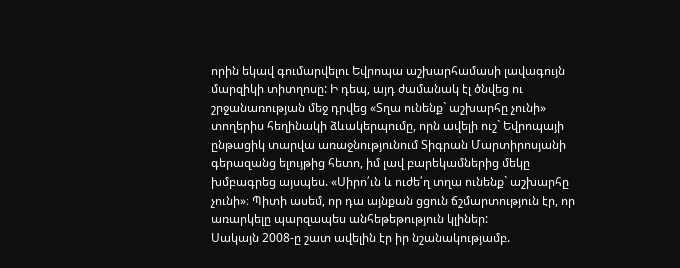որին եկավ գումարվելու Եվրոպա աշխարհամասի լավագույն մարզիկի տիտղոսը: Ի դեպ, այդ ժամանակ էլ ծնվեց ու շրջանառության մեջ դրվեց «Տղա ունենք` աշխարհը չունի» տողերիս հեղինակի ձևակերպումը, որն ավելի ուշ` Եվրոպայի ընթացիկ տարվա առաջնությունում Տիգրան Մարտիրոսյանի գերազանց ելույթից հետո, իմ լավ բարեկամներից մեկը խմբագրեց այսպես. «Սիրո՛ւն և ուժե՛ղ տղա ունենք` աշխարհը չունի»։ Պիտի ասեմ, որ դա այնքան ցցուն ճշմարտություն էր, որ առարկելը պարզապես անհեթեթություն կլիներ:
Սակայն 2008-ը շատ ավելին էր իր նշանակությամբ.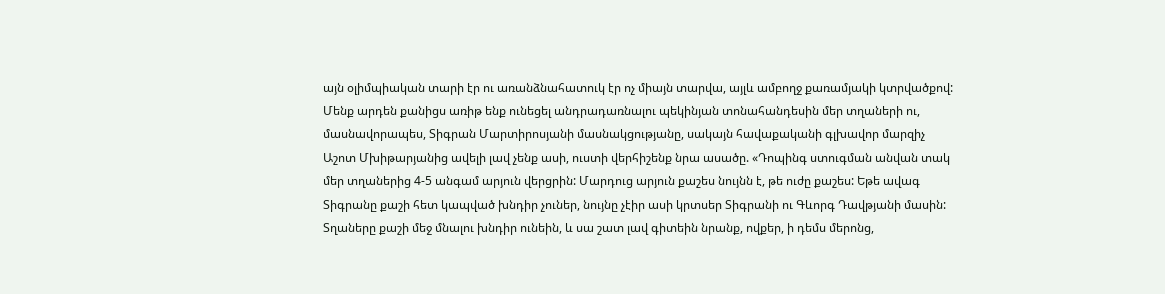այն օլիմպիական տարի էր ու առանձնահատուկ էր ոչ միայն տարվա, այլև ամբողջ քառամյակի կտրվածքով: Մենք արդեն քանիցս առիթ ենք ունեցել անդրադառնալու պեկինյան տոնահանդեսին մեր տղաների ու, մասնավորապես, Տիգրան Մարտիրոսյանի մասնակցությանը, սակայն հավաքականի գլխավոր մարզիչ Աշոտ Մխիթարյանից ավելի լավ չենք ասի, ուստի վերհիշենք նրա ասածը. «Դոպինգ ստուգման անվան տակ մեր տղաներից 4-5 անգամ արյուն վերցրին: Մարդուց արյուն քաշես նույնն է, թե ուժը քաշես: Եթե ավագ Տիգրանը քաշի հետ կապված խնդիր չուներ, նույնը չէիր ասի կրտսեր Տիգրանի ու Գևորգ Դավթյանի մասին: Տղաները քաշի մեջ մնալու խնդիր ունեին, և սա շատ լավ գիտեին նրանք, ովքեր, ի դեմս մերոնց,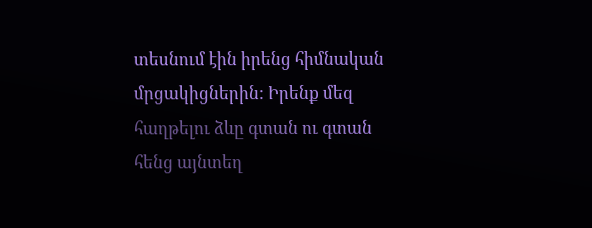տեսնում էին իրենց հիմնական մրցակիցներին: Իրենք մեզ հաղթելու ձևը գտան ու գտան հենց այնտեղ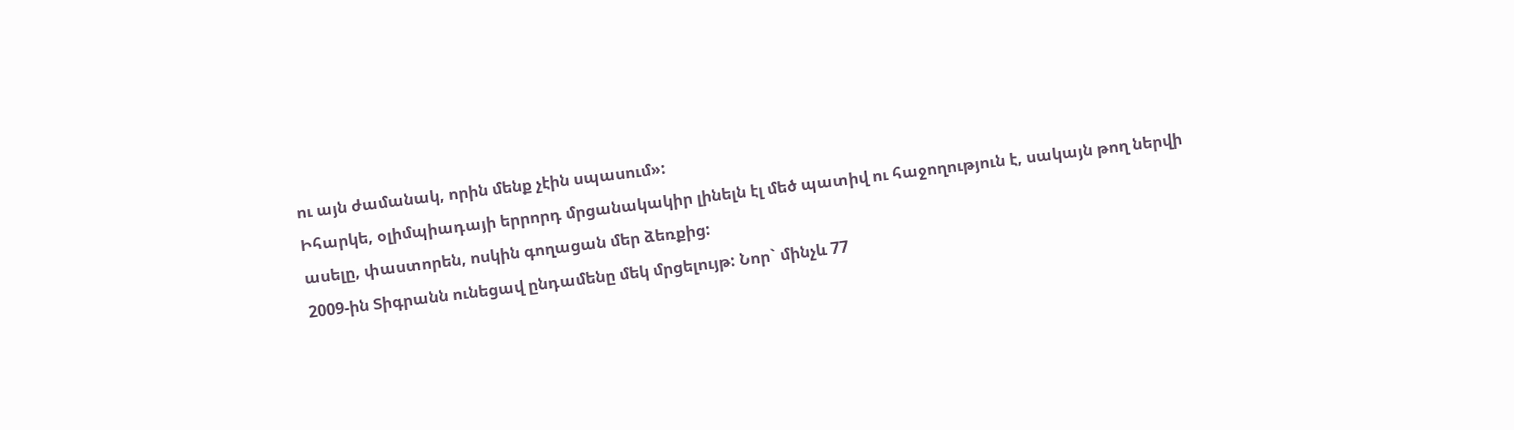ու այն ժամանակ, որին մենք չէին սպասում»:
Իհարկե, օլիմպիադայի երրորդ մրցանակակիր լինելն էլ մեծ պատիվ ու հաջողություն է, սակայն թող ներվի ասելը, փաստորեն, ոսկին գողացան մեր ձեռքից:
2009-ին Տիգրանն ունեցավ ընդամենը մեկ մրցելույթ: Նոր` մինչև 77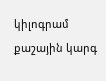կիլոգրամ քաշային կարգ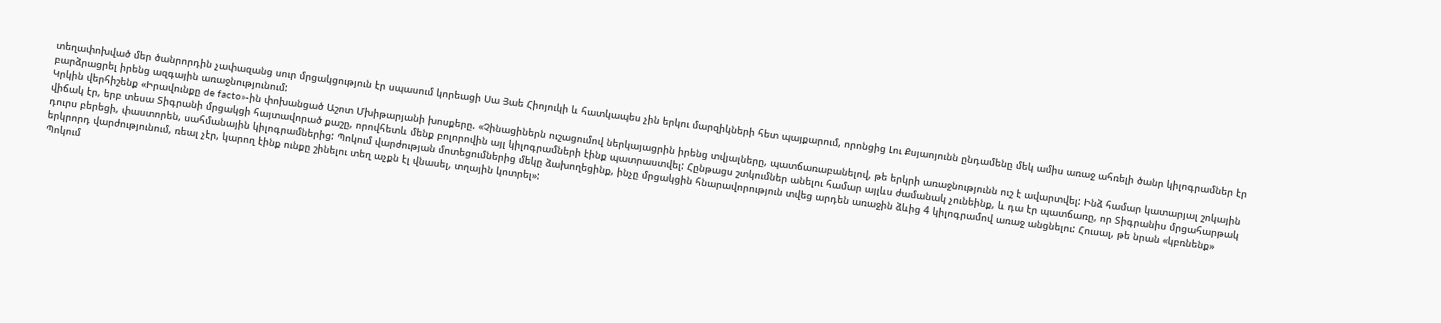տեղափոխված մեր ծանրորդին չափազանց սուր մրցակցություն էր սպասում կորեացի Սա Յաե Հիոյուկի և հատկապես չին երկու մարզիկների հետ պայքարում, որոնցից Լու Քսյաոյունն ընդամենը մեկ ամիս առաջ ահռելի ծանր կիլոգրամներ էր բարձրացրել իրենց ազգային առաջնությունում:
Կրկին վերհիշենք «Իրավունքը de facto»-ին փոխանցած Աշոտ Մխիթարյանի խոսքերը. «Չինացիներն ուշացումով ներկայացրին իրենց տվյալները, պատճառաբանելով, թե երկրի առաջնությունն ուշ է ավարտվել: Ինձ համար կատարյալ շոկային վիճակ էր, երբ տեսա Տիգրանի մրցակցի հայտավորած քաշը, որովհետև մենք բոլորովին այլ կիլոգրամների էինք պատրաստվել: Հընթացս շտկումներ անելու համար այլևս ժամանակ չունեինք, և դա էր պատճառը, որ Տիգրանիս մրցահարթակ դուրս բերեցի, փաստորեն, սահմանային կիլոգրամներից: Պոկում վարժության մոտեցումներից մեկը ձախողեցինք, ինչը մրցակցին հնարավորություն տվեց արդեն առաջին ձևից 4 կիլոգրամով առաջ անցնելու: Հուսալ, թե նրան «կբռնենք» երկրորդ վարժությունում, ռեալ չէր, կարող էինք ունքը շինելու տեղ աչքն էլ վնասել, տղային կոտրել»:
Պոկում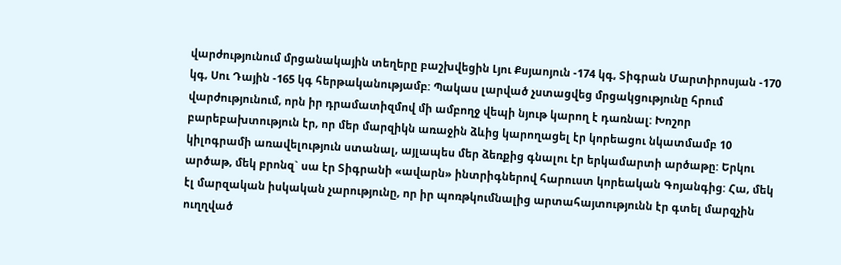վարժությունում մրցանակային տեղերը բաշխվեցին Լյու Քսյաոյուն -174 կգ, Տիգրան Մարտիրոսյան -170 կգ, Սու Դային -165 կգ հերթականությամբ: Պակաս լարված չստացվեց մրցակցությունը հրում վարժությունում, որն իր դրամատիզմով մի ամբողջ վեպի նյութ կարող է դառնալ: Խոշոր բարեբախտություն էր, որ մեր մարզիկն առաջին ձևից կարողացել էր կորեացու նկատմամբ 10 կիլոգրամի առավելություն ստանալ, այլապես մեր ձեռքից գնալու էր երկամարտի արծաթը: Երկու արծաթ, մեկ բրոնզ` սա էր Տիգրանի «ավարն» ինտրիգներով հարուստ կորեական Գոյանգից: Հա, մեկ էլ մարզական իսկական չարությունը, որ իր պոռթկումնալից արտահայտությունն էր գտել մարզչին ուղղված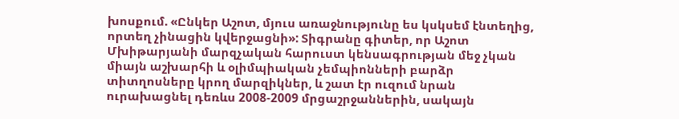խոսքում. «Ընկեր Աշոտ, մյուս առաջնությունը ես կսկսեմ էնտեղից, որտեղ չինացին կվերջացնի»: Տիգրանը գիտեր, որ Աշոտ Մխիթարյանի մարզչական հարուստ կենսագրության մեջ չկան միայն աշխարհի և օլիմպիական չեմպիոնների բարձր տիտղոսները կրող մարզիկներ, և շատ էր ուզում նրան ուրախացնել դեռևս 2008-2009 մրցաշրջաններին, սակայն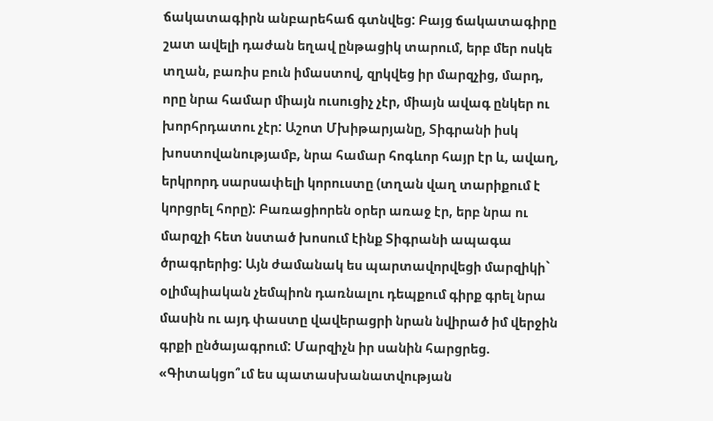ճակատագիրն անբարեհաճ գտնվեց: Բայց ճակատագիրը շատ ավելի դաժան եղավ ընթացիկ տարում, երբ մեր ոսկե տղան, բառիս բուն իմաստով, զրկվեց իր մարզչից, մարդ, որը նրա համար միայն ուսուցիչ չէր, միայն ավագ ընկեր ու խորհրդատու չէր: Աշոտ Մխիթարյանը, Տիգրանի իսկ խոստովանությամբ, նրա համար հոգևոր հայր էր և, ավաղ, երկրորդ սարսափելի կորուստը (տղան վաղ տարիքում է կորցրել հորը): Բառացիորեն օրեր առաջ էր, երբ նրա ու մարզչի հետ նստած խոսում էինք Տիգրանի ապագա ծրագրերից: Այն ժամանակ ես պարտավորվեցի մարզիկի` օլիմպիական չեմպիոն դառնալու դեպքում գիրք գրել նրա մասին ու այդ փաստը վավերացրի նրան նվիրած իմ վերջին գրքի ընծայագրում: Մարզիչն իր սանին հարցրեց. «Գիտակցո՞ւմ ես պատասխանատվության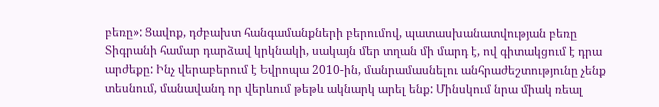բեռը»: Ցավոք, դժբախտ հանգամանքների բերումով, պատասխանատվության բեռը Տիգրանի համար դարձավ կրկնակի, սակայն մեր տղան մի մարդ է, ով գիտակցում է դրա արժեքը: Ինչ վերաբերում է Եվրոպա 2010-ին, մանրամասնելու անհրաժեշտությունը չենք տեսնում, մանավանդ որ վերևում թեթև ակնարկ արել ենք: Մինսկում նրա միակ ռեալ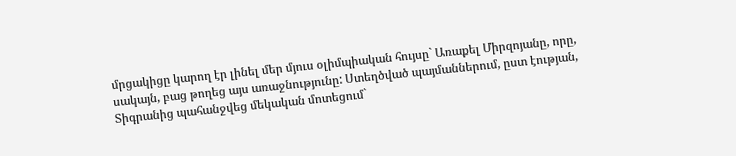մրցակիցը կարող էր լինել մեր մյուս օլիմպիական հույսը` Առաքել Միրզոյանը, որը, սակայն, բաց թողեց այս առաջնությունը: Ստեղծված պայմաններում, ըստ էության, Տիգրանից պահանջվեց մեկական մոտեցում`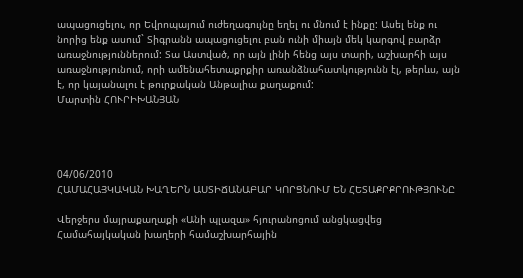ապացուցելու, որ Եվրոպայում ուժեղագույնը եղել ու մնում է ինքը: Ասել ենք ու նորից ենք ասում` Տիգրանն ապացուցելու բան ունի միայն մեկ կարգով բարձր առաջնություններում: Տա Աստված, որ այն լինի հենց այս տարի, աշխարհի այս առաջնությունում, որի ամենահետաքրքիր առանձնահատկությունն էլ, թերևս, այն է, որ կայանալու է թուրքական Անթալիա քաղաքում:
Մարտին ՀՈՒՐԻԽԱՆՅԱՆ




04/06/2010
ՀԱՄԱՀԱՅԿԱԿԱՆ ԽԱՂԵՐՆ ԱՍՏԻՃԱՆԱԲԱՐ ԿՈՐՑՆՈՒՄ ԵՆ ՀԵՏԱՔՐՔՐՈՒԹՅՈՒՆԸ

Վերջերս մայրաքաղաքի «Անի պլազա» հյուրանոցում անցկացվեց Համահայկական խաղերի համաշխարհային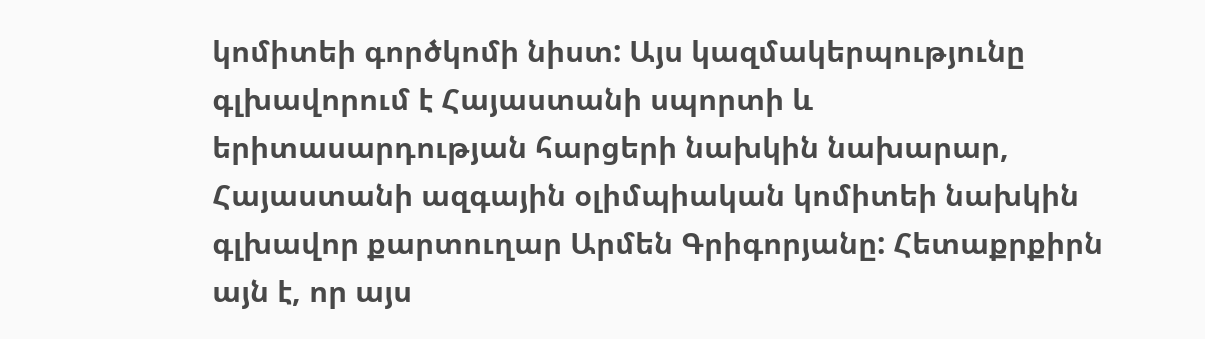կոմիտեի գործկոմի նիստ: Այս կազմակերպությունը գլխավորում է Հայաստանի սպորտի և երիտասարդության հարցերի նախկին նախարար, Հայաստանի ազգային օլիմպիական կոմիտեի նախկին գլխավոր քարտուղար Արմեն Գրիգորյանը: Հետաքրքիրն այն է, որ այս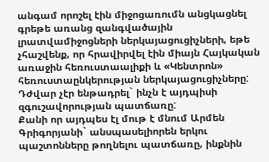անգամ որոշել էին միջոցառումն անցկացնել գրեթե առանց զանգվածային լրատվամիջոցների ներկայացուցիչների, եթե չհաշվենք, որ հրավիրվել էին միայն Հայկական առաջին հեռուստաալիքի և «Կենտրոն» հեռուստաընկերության ներկայացուցիչները: Դժվար չէր ենթադրել` ինչն է այդպիսի զգուշավորության պատճառը:
Քանի որ այդպես էլ մութ է մնում Արմեն Գրիգորյանի` անսպասելիորեն երկու պաշտոնները թողնելու պատճառը, ինքնին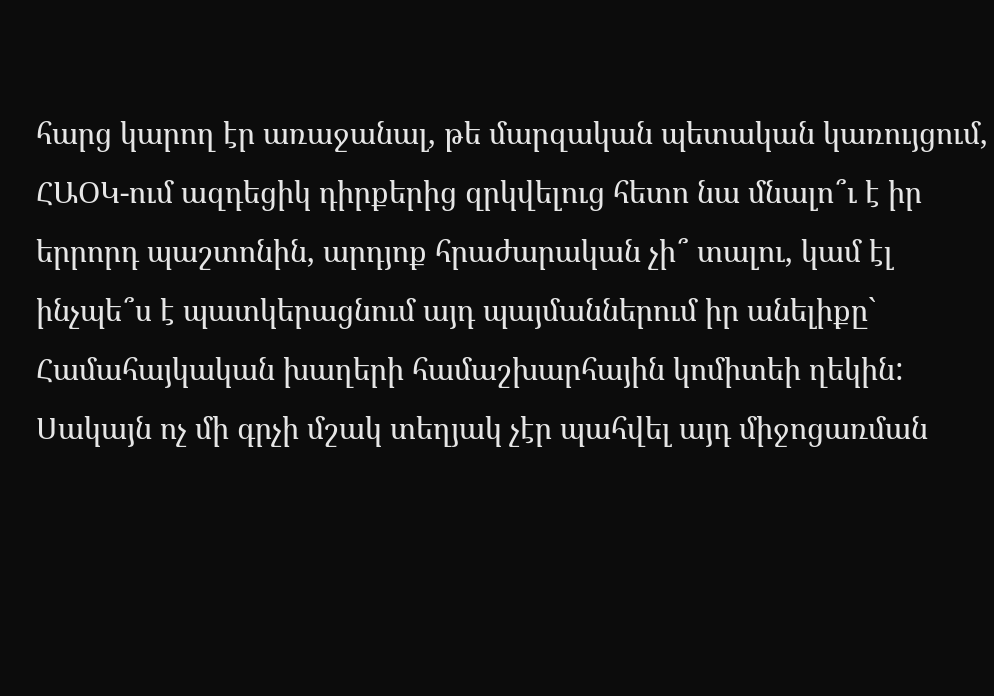հարց կարող էր առաջանալ, թե մարզական պետական կառույցում, ՀԱՕԿ-ում ազդեցիկ դիրքերից զրկվելուց հետո նա մնալո՞ւ է իր երրորդ պաշտոնին, արդյոք հրաժարական չի՞ տալու, կամ էլ ինչպե՞ս է պատկերացնում այդ պայմաններում իր անելիքը` Համահայկական խաղերի համաշխարհային կոմիտեի ղեկին: Սակայն ոչ մի գրչի մշակ տեղյակ չէր պահվել այդ միջոցառման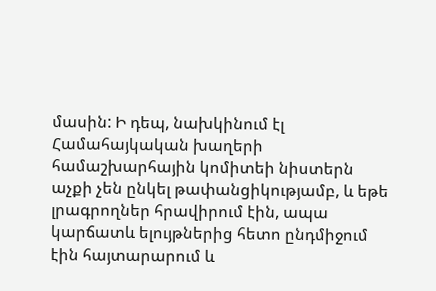մասին: Ի դեպ, նախկինում էլ Համահայկական խաղերի համաշխարհային կոմիտեի նիստերն աչքի չեն ընկել թափանցիկությամբ, և եթե լրագրողներ հրավիրում էին, ապա կարճատև ելույթներից հետո ընդմիջում էին հայտարարում և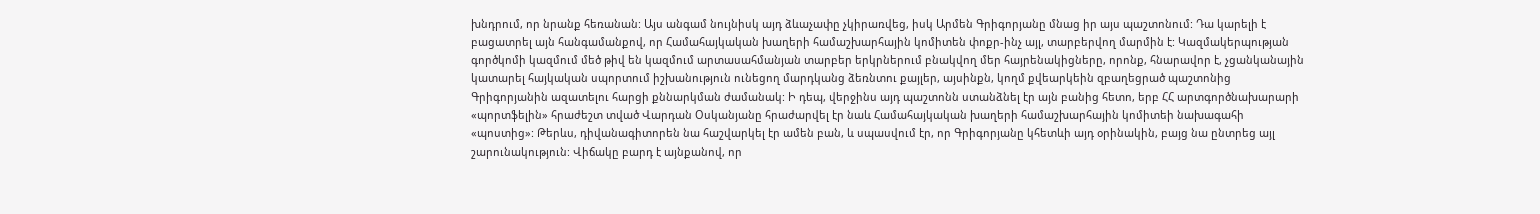խնդրում, որ նրանք հեռանան: Այս անգամ նույնիսկ այդ ձևաչափը չկիրառվեց, իսկ Արմեն Գրիգորյանը մնաց իր այս պաշտոնում: Դա կարելի է բացատրել այն հանգամանքով, որ Համահայկական խաղերի համաշխարհային կոմիտեն փոքր-ինչ այլ, տարբերվող մարմին է: Կազմակերպության գործկոմի կազմում մեծ թիվ են կազմում արտասահմանյան տարբեր երկրներում բնակվող մեր հայրենակիցները, որոնք, հնարավոր է, չցանկանային կատարել հայկական սպորտում իշխանություն ունեցող մարդկանց ձեռնտու քայլեր, այսինքն, կողմ քվեարկեին զբաղեցրած պաշտոնից Գրիգորյանին ազատելու հարցի քննարկման ժամանակ: Ի դեպ, վերջինս այդ պաշտոնն ստանձնել էր այն բանից հետո, երբ ՀՀ արտգործնախարարի «պորտֆելին» հրաժեշտ տված Վարդան Օսկանյանը հրաժարվել էր նաև Համահայկական խաղերի համաշխարհային կոմիտեի նախագահի «պոստից»: Թերևս, դիվանագիտորեն նա հաշվարկել էր ամեն բան, և սպասվում էր, որ Գրիգորյանը կհետևի այդ օրինակին, բայց նա ընտրեց այլ շարունակություն: Վիճակը բարդ է այնքանով, որ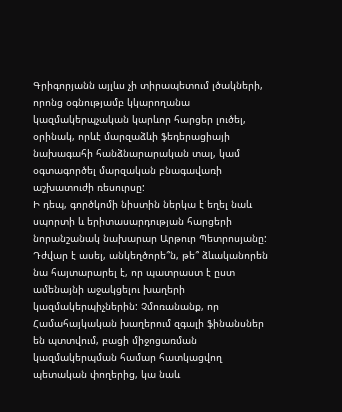Գրիգորյանն այլևս չի տիրապետում լծակների, որոնց օգնությամբ կկարողանա կազմակերպչական կարևոր հարցեր լուծել, օրինակ, որևէ մարզաձևի ֆեդերացիայի նախագահի հանձնարարական տալ, կամ օգտագործել մարզական բնագավառի աշխատուժի ռեսուրսը:
Ի դեպ, գործկոմի նիստին ներկա է եղել նաև սպորտի և երիտասարդության հարցերի նորանշանակ նախարար Արթուր Պետրոսյանը: Դժվար է ասել, անկեղծորե՞ն, թե՞ ձևականորեն նա հայտարարել է, որ պատրաստ է ըստ ամենայնի աջակցելու խաղերի կազմակերպիչներին: Չմոռանանք, որ Համահայկական խաղերում զգալի ֆինանսներ են պտտվում, բացի միջոցառման կազմակերպման համար հատկացվող պետական փողերից, կա նաև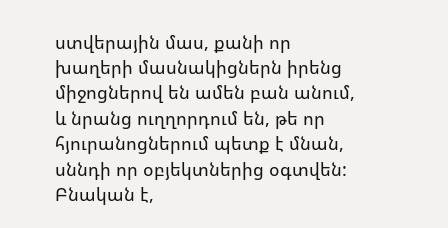ստվերային մաս, քանի որ խաղերի մասնակիցներն իրենց միջոցներով են ամեն բան անում, և նրանց ուղղորդում են, թե որ հյուրանոցներում պետք է մնան, սննդի որ օբյեկտներից օգտվեն: Բնական է,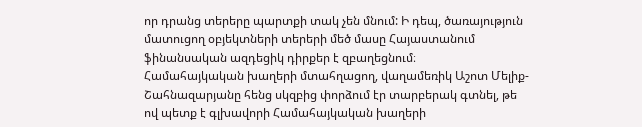որ դրանց տերերը պարտքի տակ չեն մնում: Ի դեպ, ծառայություն մատուցող օբյեկտների տերերի մեծ մասը Հայաստանում ֆինանսական ազդեցիկ դիրքեր է զբաղեցնում։
Համահայկական խաղերի մտահղացող, վաղամեռիկ Աշոտ Մելիք-Շահնազարյանը հենց սկզբից փորձում էր տարբերակ գտնել, թե ով պետք է գլխավորի Համահայկական խաղերի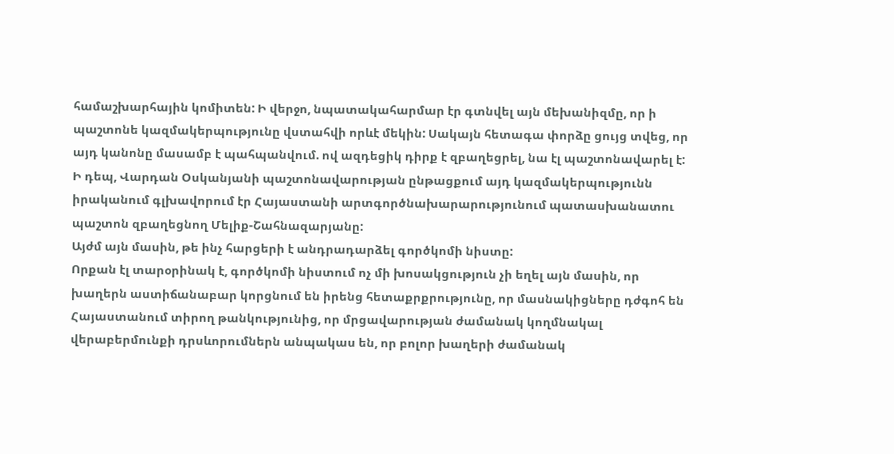համաշխարհային կոմիտեն: Ի վերջո, նպատակահարմար էր գտնվել այն մեխանիզմը, որ ի պաշտոնե կազմակերպությունը վստահվի որևէ մեկին: Սակայն հետագա փորձը ցույց տվեց, որ այդ կանոնը մասամբ է պահպանվում. ով ազդեցիկ դիրք է զբաղեցրել, նա էլ պաշտոնավարել է: Ի դեպ, Վարդան Օսկանյանի պաշտոնավարության ընթացքում այդ կազմակերպությունն իրականում գլխավորում էր Հայաստանի արտգործնախարարությունում պատասխանատու պաշտոն զբաղեցնող Մելիք-Շահնազարյանը:
Այժմ այն մասին, թե ինչ հարցերի է անդրադարձել գործկոմի նիստը:
Որքան էլ տարօրինակ է, գործկոմի նիստում ոչ մի խոսակցություն չի եղել այն մասին, որ խաղերն աստիճանաբար կորցնում են իրենց հետաքրքրությունը, որ մասնակիցները դժգոհ են Հայաստանում տիրող թանկությունից, որ մրցավարության ժամանակ կողմնակալ վերաբերմունքի դրսևորումներն անպակաս են, որ բոլոր խաղերի ժամանակ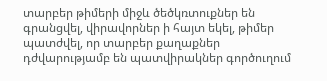տարբեր թիմերի միջև ծեծկռտուքներ են գրանցվել, վիրավորներ ի հայտ եկել, թիմեր պատժվել, որ տարբեր քաղաքներ դժվարությամբ են պատվիրակներ գործուղում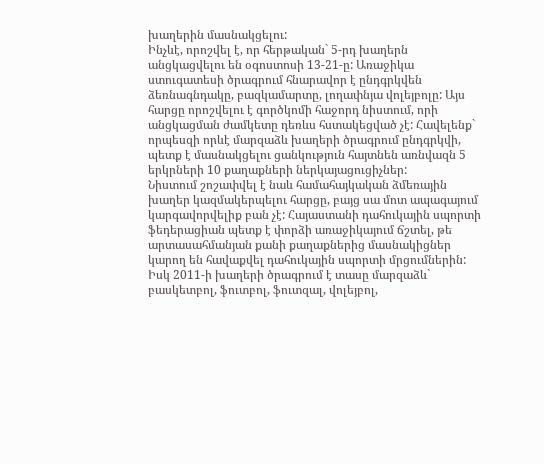խաղերին մասնակցելու:
Ինչևէ, որոշվել է, որ հերթական` 5-րդ խաղերն անցկացվելու են օգոստոսի 13-21-ը: Առաջիկա ստուգատեսի ծրագրում հնարավոր է ընդգրկվեն ձեռնագնդակը, բազկամարտը, լողափնյա վոլեյբոլը: Այս հարցը որոշվելու է գործկոմի հաջորդ նիստում, որի անցկացման ժամկետը դեռևս հստակեցված չէ: Հավելենք` որպեսզի որևէ մարզաձև խաղերի ծրագրում ընդգրկվի, պետք է մասնակցելու ցանկություն հայտնեն առնվազն 5 երկրների 10 քաղաքների ներկայացուցիչներ:
Նիստում շոշափվել է նաև համահայկական ձմեռային խաղեր կազմակերպելու հարցը, բայց սա մոտ ապագայում կարգավորվելիք բան չէ: Հայաստանի դահուկային սպորտի ֆեդերացիան պետք է փորձի առաջիկայում ճշտել, թե արտասահմանյան քանի քաղաքներից մասնակիցներ կարող են հավաքվել դահուկային սպորտի մրցումներին:
Իսկ 2011-ի խաղերի ծրագրում է տասը մարզաձև` բասկետբոլ, ֆուտբոլ, ֆուտզալ, վոլեյբոլ,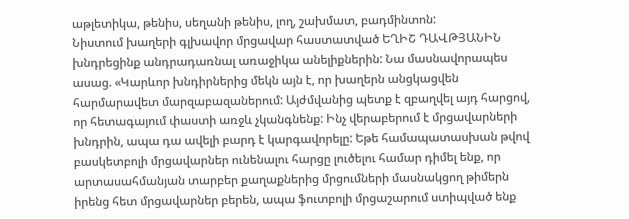աթլետիկա, թենիս, սեղանի թենիս, լող, շախմատ, բադմինտոն:
Նիստում խաղերի գլխավոր մրցավար հաստատված ԵՂԻՇ ԴԱՎԹՅԱՆԻՆ խնդրեցինք անդրադառնալ առաջիկա անելիքներին: Նա մասնավորապես ասաց. «Կարևոր խնդիրներից մեկն այն է, որ խաղերն անցկացվեն հարմարավետ մարզաբազաներում: Այժմվանից պետք է զբաղվել այդ հարցով, որ հետագայում փաստի առջև չկանգնենք: Ինչ վերաբերում է մրցավարների խնդրին, ապա դա ավելի բարդ է կարգավորելը: Եթե համապատասխան թվով բասկետբոլի մրցավարներ ունենալու հարցը լուծելու համար դիմել ենք, որ արտասահմանյան տարբեր քաղաքներից մրցումների մասնակցող թիմերն իրենց հետ մրցավարներ բերեն, ապա ֆուտբոլի մրցաշարում ստիպված ենք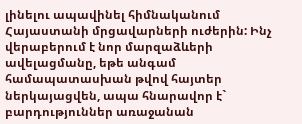լինելու ապավինել հիմնականում Հայաստանի մրցավարների ուժերին: Ինչ վերաբերում է նոր մարզաձևերի ավելացմանը, եթե անգամ համապատասխան թվով հայտեր ներկայացվեն, ապա հնարավոր է` բարդություններ առաջանան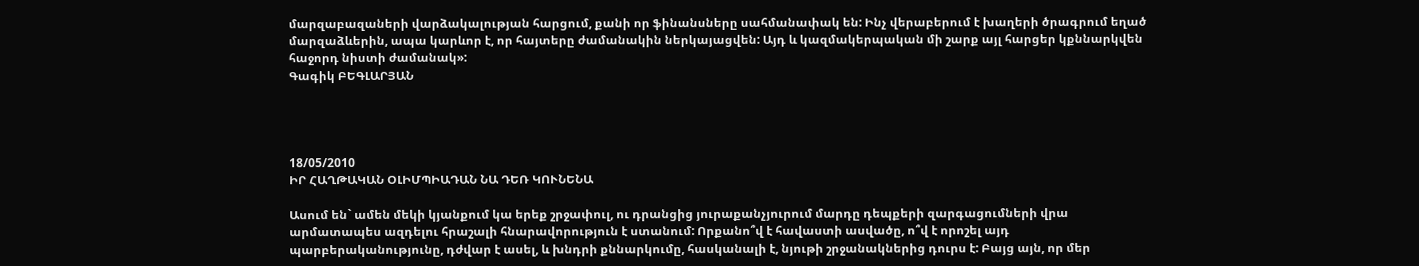մարզաբազաների վարձակալության հարցում, քանի որ ֆինանսները սահմանափակ են: Ինչ վերաբերում է խաղերի ծրագրում եղած մարզաձևերին, ապա կարևոր է, որ հայտերը ժամանակին ներկայացվեն: Այդ և կազմակերպական մի շարք այլ հարցեր կքննարկվեն հաջորդ նիստի ժամանակ»:
Գագիկ ԲԵԳԼԱՐՅԱՆ




18/05/2010
ԻՐ ՀԱՂԹԱԿԱՆ ՕԼԻՄՊԻԱԴԱՆ ՆԱ ԴԵՌ ԿՈՒՆԵՆԱ

Ասում են` ամեն մեկի կյանքում կա երեք շրջափուլ, ու դրանցից յուրաքանչյուրում մարդը դեպքերի զարգացումների վրա արմատապես ազդելու հրաշալի հնարավորություն է ստանում: Որքանո՞վ է հավաստի ասվածը, ո՞վ է որոշել այդ պարբերականությունը, դժվար է ասել, և խնդրի քննարկումը, հասկանալի է, նյութի շրջանակներից դուրս է: Բայց այն, որ մեր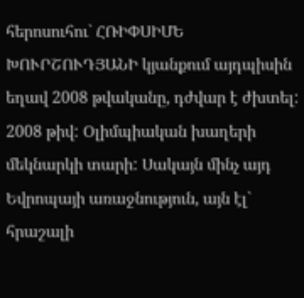հերոսուհու` ՀՌԻՓՍԻՄԵ ԽՈՒՐՇՈՒԴՅԱՆԻ կյանքում այդպիսին եղավ 2008 թվականը, դժվար է ժխտել:
2008 թիվ: Օլիմպիական խաղերի մեկնարկի տարի: Սակայն մինչ այդ Եվրոպայի առաջնություն, այն էլ` հրաշալի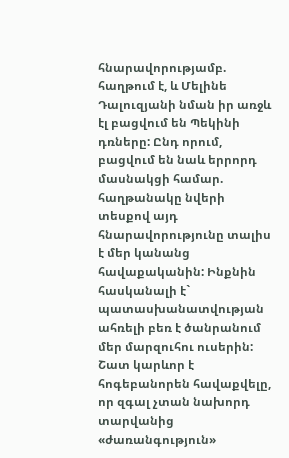հնարավորությամբ. հաղթում է, և Մելինե Դալուզյանի նման իր առջև էլ բացվում են Պեկինի դռները: Ընդ որում, բացվում են նաև երրորդ մասնակցի համար. հաղթանակը նվերի տեսքով այդ հնարավորությունը տալիս է մեր կանանց հավաքականին: Ինքնին հասկանալի է` պատասխանատվության ահռելի բեռ է ծանրանում մեր մարզուհու ուսերին: Շատ կարևոր է հոգեբանորեն հավաքվելը, որ զգալ չտան նախորդ տարվանից «ժառանգություն»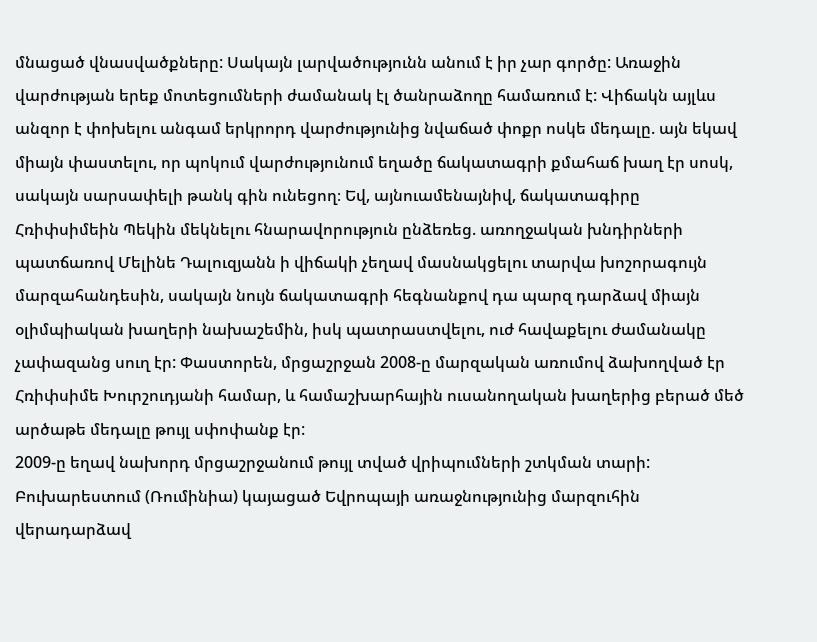մնացած վնասվածքները: Սակայն լարվածությունն անում է իր չար գործը: Առաջին վարժության երեք մոտեցումների ժամանակ էլ ծանրաձողը համառում է: Վիճակն այլևս անզոր է փոխելու անգամ երկրորդ վարժությունից նվաճած փոքր ոսկե մեդալը. այն եկավ միայն փաստելու, որ պոկում վարժությունում եղածը ճակատագրի քմահաճ խաղ էր սոսկ, սակայն սարսափելի թանկ գին ունեցող։ Եվ, այնուամենայնիվ, ճակատագիրը Հռիփսիմեին Պեկին մեկնելու հնարավորություն ընձեռեց. առողջական խնդիրների պատճառով Մելինե Դալուզյանն ի վիճակի չեղավ մասնակցելու տարվա խոշորագույն մարզահանդեսին, սակայն նույն ճակատագրի հեգնանքով դա պարզ դարձավ միայն օլիմպիական խաղերի նախաշեմին, իսկ պատրաստվելու, ուժ հավաքելու ժամանակը չափազանց սուղ էր: Փաստորեն, մրցաշրջան 2008-ը մարզական առումով ձախողված էր Հռիփսիմե Խուրշուդյանի համար, և համաշխարհային ուսանողական խաղերից բերած մեծ արծաթե մեդալը թույլ սփոփանք էր:
2009-ը եղավ նախորդ մրցաշրջանում թույլ տված վրիպումների շտկման տարի: Բուխարեստում (Ռումինիա) կայացած Եվրոպայի առաջնությունից մարզուհին վերադարձավ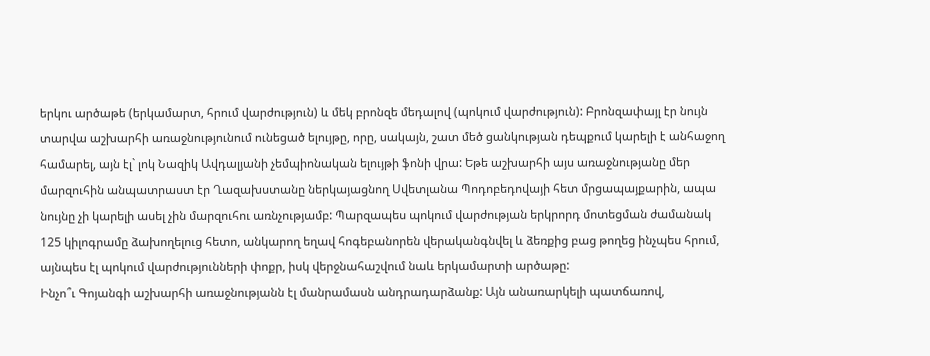երկու արծաթե (երկամարտ, հրում վարժություն) և մեկ բրոնզե մեդալով (պոկում վարժություն): Բրոնզափայլ էր նույն տարվա աշխարհի առաջնությունում ունեցած ելույթը, որը, սակայն, շատ մեծ ցանկության դեպքում կարելի է անհաջող համարել, այն էլ` լոկ Նազիկ Ավդալյանի չեմպիոնական ելույթի ֆոնի վրա: Եթե աշխարհի այս առաջնությանը մեր մարզուհին անպատրաստ էր Ղազախստանը ներկայացնող Սվետլանա Պոդոբեդովայի հետ մրցապայքարին, ապա նույնը չի կարելի ասել չին մարզուհու առնչությամբ: Պարզապես պոկում վարժության երկրորդ մոտեցման ժամանակ 125 կիլոգրամը ձախողելուց հետո, անկարող եղավ հոգեբանորեն վերականգնվել և ձեռքից բաց թողեց ինչպես հրում, այնպես էլ պոկում վարժությունների փոքր, իսկ վերջնահաշվում նաև երկամարտի արծաթը:
Ինչո՞ւ Գոյանգի աշխարհի առաջնությանն էլ մանրամասն անդրադարձանք: Այն անառարկելի պատճառով,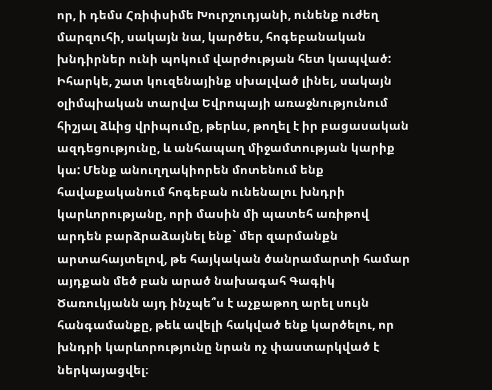որ, ի դեմս Հռիփսիմե Խուրշուդյանի, ունենք ուժեղ մարզուհի, սակայն նա, կարծես, հոգեբանական խնդիրներ ունի պոկում վարժության հետ կապված: Իհարկե, շատ կուզենայինք սխալված լինել, սակայն օլիմպիական տարվա Եվրոպայի առաջնությունում հիշյալ ձևից վրիպումը, թերևս, թողել է իր բացասական ազդեցությունը, և անհապաղ միջամտության կարիք կա: Մենք անուղղակիորեն մոտենում ենք հավաքականում հոգեբան ունենալու խնդրի կարևորությանը, որի մասին մի պատեհ առիթով արդեն բարձրաձայնել ենք` մեր զարմանքն արտահայտելով, թե հայկական ծանրամարտի համար այդքան մեծ բան արած նախագահ Գագիկ Ծառուկյանն այդ ինչպե՞ս է աչքաթող արել սույն հանգամանքը, թեև ավելի հակված ենք կարծելու, որ խնդրի կարևորությունը նրան ոչ փաստարկված է ներկայացվել։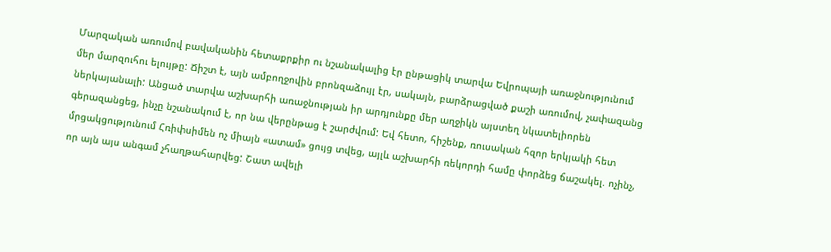Մարզական առումով բավականին հետաքրքիր ու նշանակալից էր ընթացիկ տարվա Եվրոպայի առաջնությունում մեր մարզուհու ելույթը: Ճիշտ է, այն ամբողջովին բրոնզաձույլ էր, սակայն, բարձրացված քաշի առումով, չափազանց ներկայանալի: Անցած տարվա աշխարհի առաջնության իր արդյունքը մեր աղջիկն այստեղ նկատելիորեն գերազանցեց, ինչը նշանակում է, որ նա վերընթաց է շարժվում: Եվ հետո, հիշենք, ռուսական հզոր երկյակի հետ մրցակցությունում Հռիփսիմեն ոչ միայն «ատամ» ցույց տվեց, այլև աշխարհի ռեկորդի համը փորձեց ճաշակել. ոչինչ, որ այն այս անգամ չհաղթահարվեց: Շատ ավելի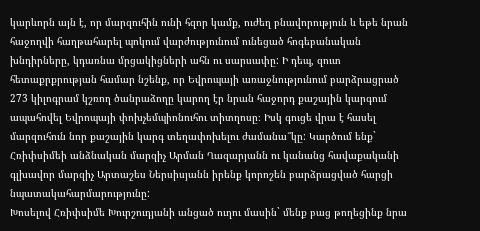կարևորն այն է, որ մարզուհին ունի հզոր կամք, ուժեղ բնավորություն և եթե նրան հաջողվի հաղթահարել պոկում վարժությունում ունեցած հոգեբանական խնդիրները, կդառնա մրցակիցների ահն ու սարսափը: Ի դեպ, զուտ հետաքրքրության համար նշենք, որ Եվրոպայի առաջնությունում բարձրացրած 273 կիլոգրամ կշռող ծանրաձողը կարող էր նրան հաջորդ քաշային կարգում ապահովել Եվրոպայի փոխչեմպիոնուհու տիտղոսը։ Իսկ գուցե վրա է հասել մարզուհուն նոր քաշային կարգ տեղափոխելու ժամանա՞կը: Կարծում ենք` Հռիփսիմեի անձնական մարզիչ Արման Ղազարյանն ու կանանց հավաքականի գլխավոր մարզիչ Արտաշես Ներսիսյանն իրենք կորոշեն բարձրացված հարցի նպատակահարմարությունը:
Խոսելով Հռիփսիմե Խուրշուդյանի անցած ուղու մասին` մենք բաց թողեցինք նրա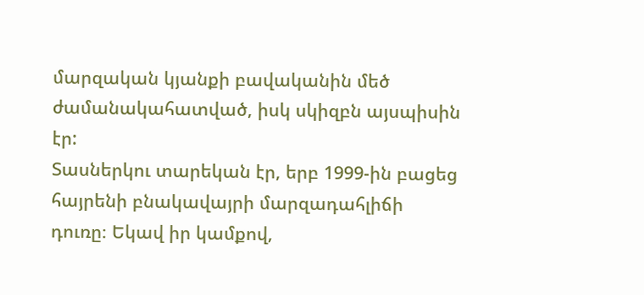մարզական կյանքի բավականին մեծ ժամանակահատված, իսկ սկիզբն այսպիսին էր:
Տասներկու տարեկան էր, երբ 1999-ին բացեց հայրենի բնակավայրի մարզադահլիճի դուռը։ Եկավ իր կամքով,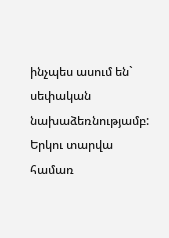ինչպես ասում են` սեփական նախաձեռնությամբ: Երկու տարվա համառ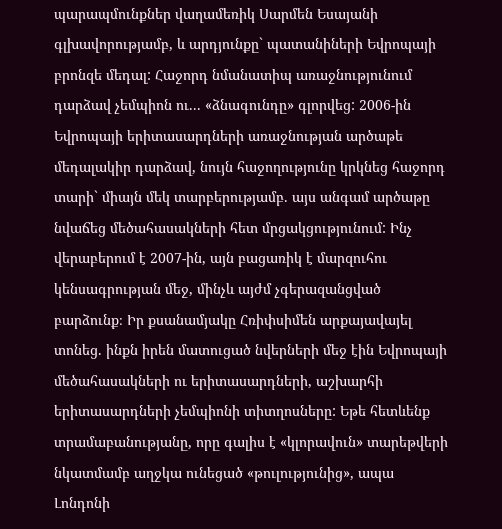պարապմունքներ վաղամեռիկ Սարմեն Եսայանի գլխավորությամբ, և արդյունքը` պատանիների Եվրոպայի բրոնզե մեդալ: Հաջորդ նմանատիպ առաջնությունում դարձավ չեմպիոն ու... «ձնագունդը» գլորվեց: 2006-ին Եվրոպայի երիտասարդների առաջնության արծաթե մեդալակիր դարձավ, նույն հաջողությունը կրկնեց հաջորդ տարի` միայն մեկ տարբերությամբ. այս անգամ արծաթը նվաճեց մեծահասակների հետ մրցակցությունում: Ինչ վերաբերում է 2007-ին, այն բացառիկ է մարզուհու կենսագրության մեջ, մինչև այժմ չգերազանցված բարձունք։ Իր քսանամյակը Հռիփսիմեն արքայավայել տոնեց. ինքն իրեն մատուցած նվերների մեջ էին Եվրոպայի մեծահասակների ու երիտասարդների, աշխարհի երիտասարդների չեմպիոնի տիտղոսները: Եթե հետևենք տրամաբանությանը, որը գալիս է «կլորավուն» տարեթվերի նկատմամբ աղջկա ունեցած «թուլությունից», ապա Լոնդոնի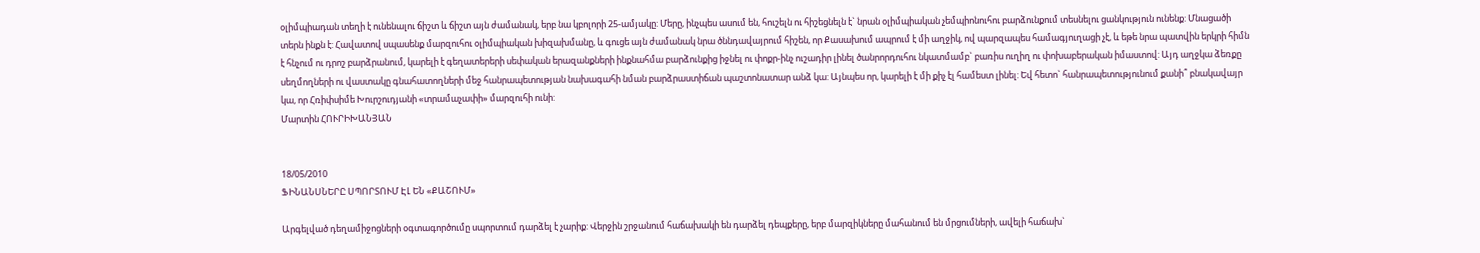օլիմպիադան տեղի է ունենալու ճիշտ և ճիշտ այն ժամանակ, երբ նա կբոլորի 25-ամյակը: Մերը, ինչպես ասում են, հուշելն ու հիշեցնելն է` նրան օլիմպիական չեմպիոնուհու բարձունքում տեսնելու ցանկություն ունենք: Մնացածի տերն ինքն է: Հավատով սպասենք մարզուհու օլիմպիական խիզախմանը, և գուցե այն ժամանակ նրա ծննդավայրում հիշեն, որ Քասախում ապրում է մի աղջիկ, ով պարզապես համագյուղացի չէ, և եթե նրա պատվին երկրի հիմն է հնչում ու դրոշ բարձրանում, կարելի է գեղատերերի սեփական երազանքների ինքնահմա բարձունքից իջնել ու փոքր-ինչ ուշադիր լինել ծանրորդուհու նկատմամբ` բառիս ուղիղ ու փոխաբերական իմաստով: Այդ աղջկա ձեռքը սեղմողների ու վաստակը գնահատողների մեջ հանրապետության նախագահի նման բարձրաստիճան պաշտոնատար անձ կա: Այնպես որ, կարելի է մի քիչ էլ համեստ լինել: Եվ հետո` հանրապետությունում քանի՞ բնակավայր կա, որ Հռիփսիմե Խուրշուդյանի «տրամաչափի» մարզուհի ունի:
Մարտին ՀՈՒՐԻԽԱՆՅԱՆ


18/05/2010
ՖԻՆԱՆՍՆԵՐԸ ՍՊՈՐՏՈՒՄ ԷԼ ԵՆ «ՔԱՇՈՒՄ»

Արգելված դեղամիջոցների օգտագործումը սպորտում դարձել է չարիք: Վերջին շրջանում հաճախակի են դարձել դեպքերը, երբ մարզիկները մահանում են մրցումների, ավելի հաճախ`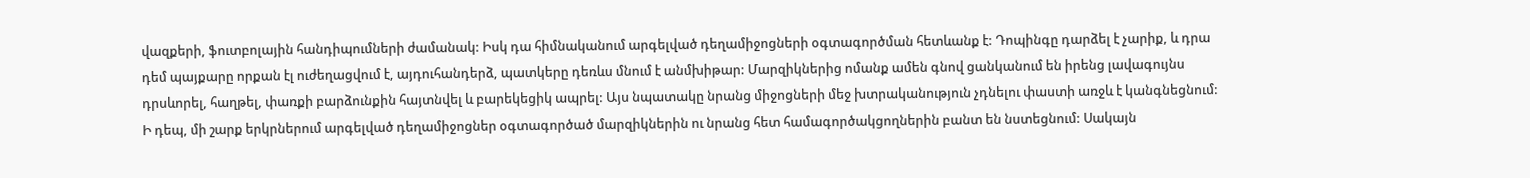վազքերի, ֆուտբոլային հանդիպումների ժամանակ: Իսկ դա հիմնականում արգելված դեղամիջոցների օգտագործման հետևանք է: Դոպինգը դարձել է չարիք, և դրա դեմ պայքարը որքան էլ ուժեղացվում է, այդուհանդերձ, պատկերը դեռևս մնում է անմխիթար: Մարզիկներից ոմանք ամեն գնով ցանկանում են իրենց լավագույնս դրսևորել, հաղթել, փառքի բարձունքին հայտնվել և բարեկեցիկ ապրել: Այս նպատակը նրանց միջոցների մեջ խտրականություն չդնելու փաստի առջև է կանգնեցնում: Ի դեպ, մի շարք երկրներում արգելված դեղամիջոցներ օգտագործած մարզիկներին ու նրանց հետ համագործակցողներին բանտ են նստեցնում: Սակայն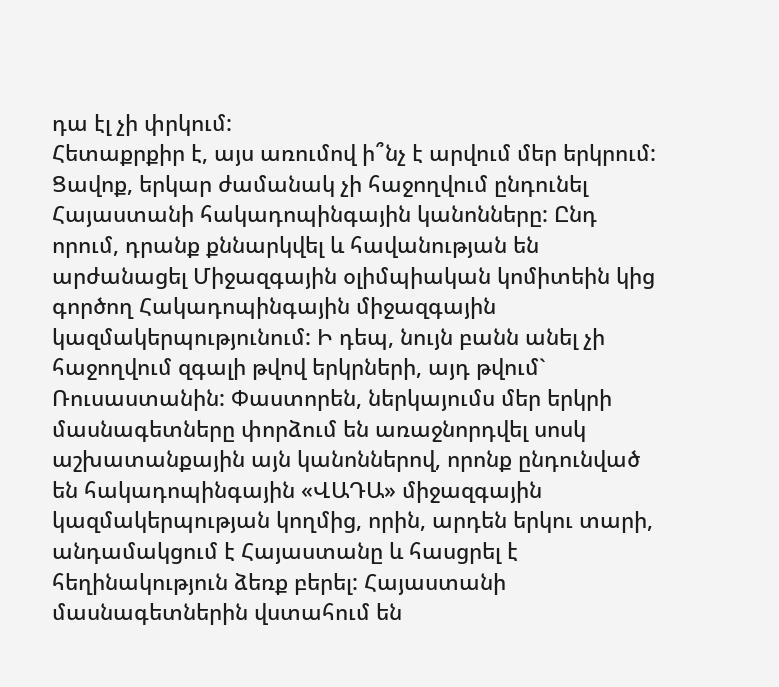դա էլ չի փրկում:
Հետաքրքիր է, այս առումով ի՞նչ է արվում մեր երկրում: Ցավոք, երկար ժամանակ չի հաջողվում ընդունել Հայաստանի հակադոպինգային կանոնները: Ընդ որում, դրանք քննարկվել և հավանության են արժանացել Միջազգային օլիմպիական կոմիտեին կից գործող Հակադոպինգային միջազգային կազմակերպությունում: Ի դեպ, նույն բանն անել չի հաջողվում զգալի թվով երկրների, այդ թվում` Ռուսաստանին: Փաստորեն, ներկայումս մեր երկրի մասնագետները փորձում են առաջնորդվել սոսկ աշխատանքային այն կանոններով, որոնք ընդունված են հակադոպինգային «ՎԱԴԱ» միջազգային կազմակերպության կողմից, որին, արդեն երկու տարի, անդամակցում է Հայաստանը և հասցրել է հեղինակություն ձեռք բերել: Հայաստանի մասնագետներին վստահում են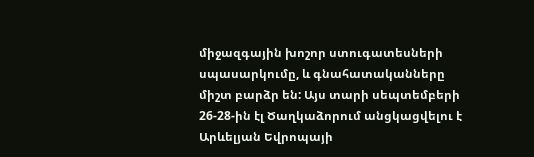միջազգային խոշոր ստուգատեսների սպասարկումը, և գնահատականները միշտ բարձր են: Այս տարի սեպտեմբերի 26-28-ին էլ Ծաղկաձորում անցկացվելու է Արևելյան Եվրոպայի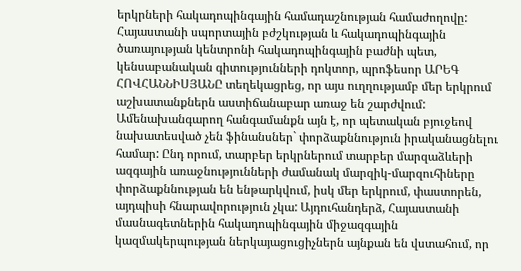երկրների հակադոպինգային համադաշնության համաժողովը: Հայաստանի սպորտային բժշկության և հակադոպինգային ծառայության կենտրոնի հակադոպինգային բաժնի պետ, կենսաբանական գիտությունների դոկտոր, պրոֆեսոր ԱՐԵԳ ՀՈՎՀԱՆՆԻՍՅԱՆԸ տեղեկացրեց, որ այս ուղղությամբ մեր երկրում աշխատանքներն աստիճանաբար առաջ են շարժվում: Ամենախանգարող հանգամանքն այն է, որ պետական բյուջեով նախատեսված չեն ֆինանսներ` փորձաքննություն իրականացնելու համար: Ընդ որում, տարբեր երկրներում տարբեր մարզաձևերի ազգային առաջնությունների ժամանակ մարզիկ-մարզուհիները փորձաքննության են ենթարկվում, իսկ մեր երկրում, փաստորեն, այդպիսի հնարավորություն չկա: Այդուհանդերձ, Հայաստանի մասնագետներին հակադոպինգային միջազգային կազմակերպության ներկայացուցիչներն այնքան են վստահում, որ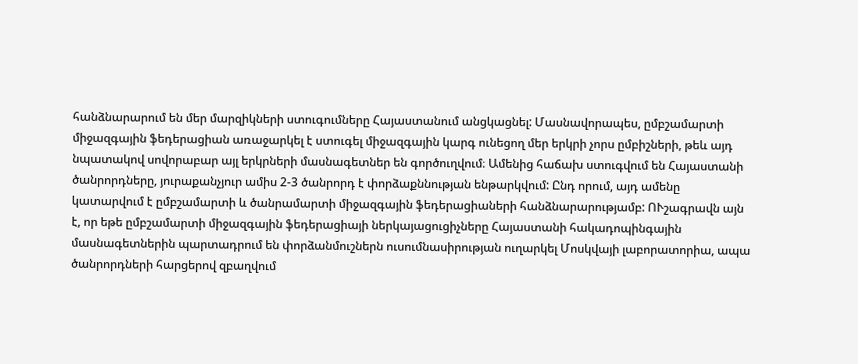հանձնարարում են մեր մարզիկների ստուգումները Հայաստանում անցկացնել: Մասնավորապես, ըմբշամարտի միջազգային ֆեդերացիան առաջարկել է ստուգել միջազգային կարգ ունեցող մեր երկրի չորս ըմբիշների, թեև այդ նպատակով սովորաբար այլ երկրների մասնագետներ են գործուղվում։ Ամենից հաճախ ստուգվում են Հայաստանի ծանրորդները, յուրաքանչյուր ամիս 2-3 ծանրորդ է փորձաքննության ենթարկվում: Ընդ որում, այդ ամենը կատարվում է ըմբշամարտի և ծանրամարտի միջազգային ֆեդերացիաների հանձնարարությամբ: ՈՒշագրավն այն է, որ եթե ըմբշամարտի միջազգային ֆեդերացիայի ներկայացուցիչները Հայաստանի հակադոպինգային մասնագետներին պարտադրում են փորձանմուշներն ուսումնասիրության ուղարկել Մոսկվայի լաբորատորիա, ապա ծանրորդների հարցերով զբաղվում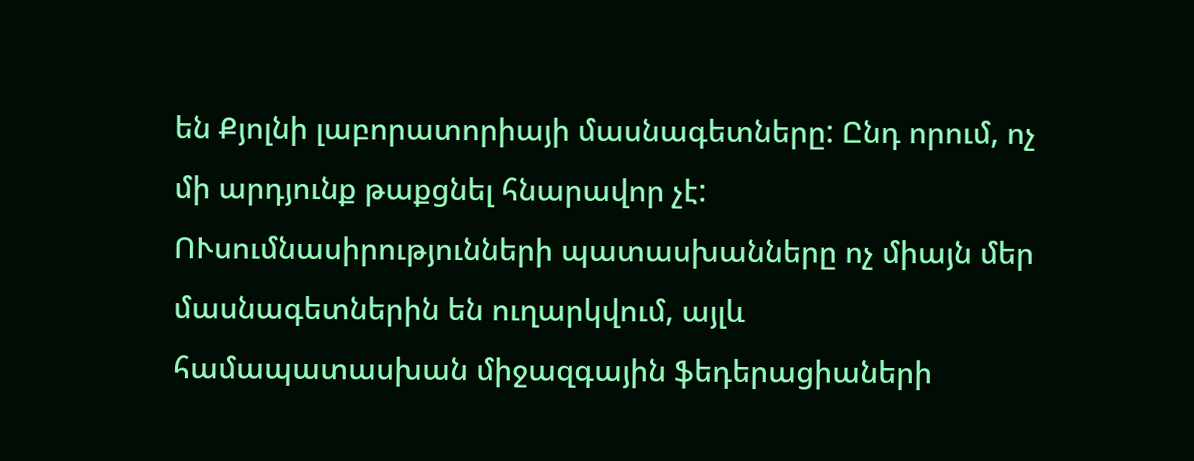են Քյոլնի լաբորատորիայի մասնագետները: Ընդ որում, ոչ մի արդյունք թաքցնել հնարավոր չէ: ՈՒսումնասիրությունների պատասխանները ոչ միայն մեր մասնագետներին են ուղարկվում, այլև համապատասխան միջազգային ֆեդերացիաների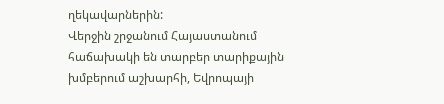ղեկավարներին:
Վերջին շրջանում Հայաստանում հաճախակի են տարբեր տարիքային խմբերում աշխարհի, Եվրոպայի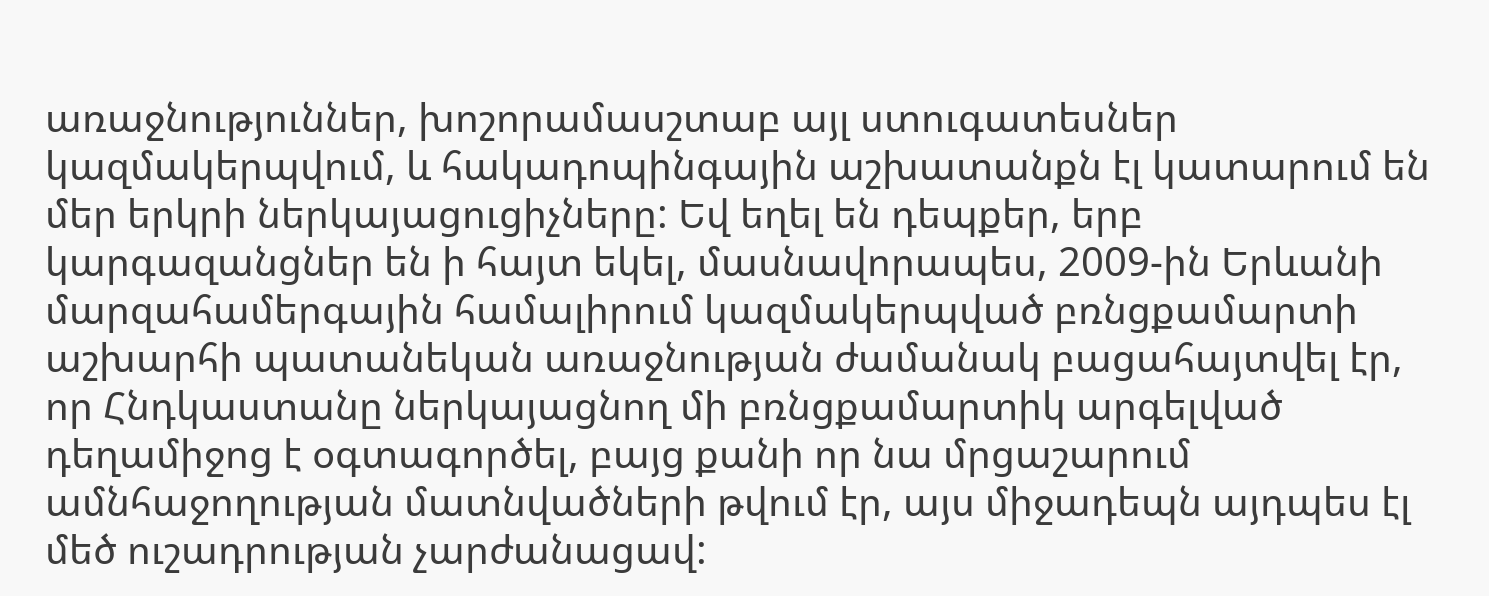առաջնություններ, խոշորամասշտաբ այլ ստուգատեսներ կազմակերպվում, և հակադոպինգային աշխատանքն էլ կատարում են մեր երկրի ներկայացուցիչները: Եվ եղել են դեպքեր, երբ կարգազանցներ են ի հայտ եկել, մասնավորապես, 2009-ին Երևանի մարզահամերգային համալիրում կազմակերպված բռնցքամարտի աշխարհի պատանեկան առաջնության ժամանակ բացահայտվել էր, որ Հնդկաստանը ներկայացնող մի բռնցքամարտիկ արգելված դեղամիջոց է օգտագործել, բայց քանի որ նա մրցաշարում ամնհաջողության մատնվածների թվում էր, այս միջադեպն այդպես էլ մեծ ուշադրության չարժանացավ: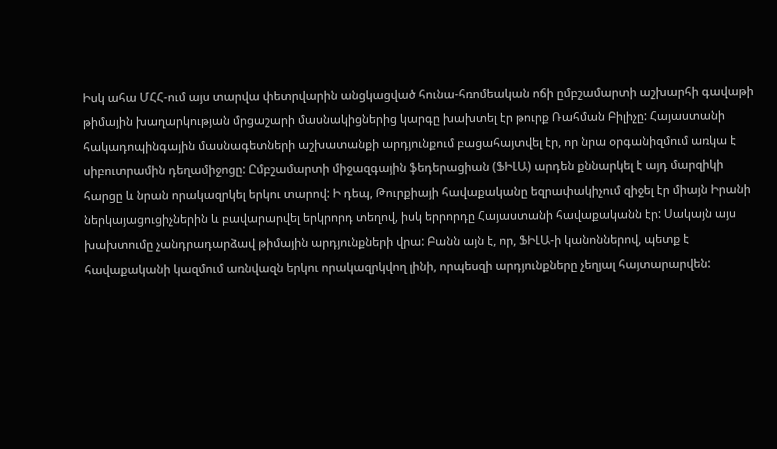Իսկ ահա ՄՀՀ-ում այս տարվա փետրվարին անցկացված հունա-հռոմեական ոճի ըմբշամարտի աշխարհի գավաթի թիմային խաղարկության մրցաշարի մասնակիցներից կարգը խախտել էր թուրք Ռահման Բիլիչը: Հայաստանի հակադոպինգային մասնագետների աշխատանքի արդյունքում բացահայտվել էր, որ նրա օրգանիզմում առկա է սիբուտրամին դեղամիջոցը: Ըմբշամարտի միջազգային ֆեդերացիան (ՖԻԼԱ) արդեն քննարկել է այդ մարզիկի հարցը և նրան որակազրկել երկու տարով: Ի դեպ, Թուրքիայի հավաքականը եզրափակիչում զիջել էր միայն Իրանի ներկայացուցիչներին և բավարարվել երկրորդ տեղով, իսկ երրորդը Հայաստանի հավաքականն էր: Սակայն այս խախտումը չանդրադարձավ թիմային արդյունքների վրա: Բանն այն է, որ, ՖԻԼԱ-ի կանոններով, պետք է հավաքականի կազմում առնվազն երկու որակազրկվող լինի, որպեսզի արդյունքները չեղյալ հայտարարվեն: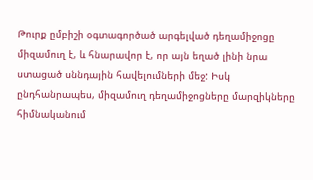Թուրք ըմբիշի օգտագործած արգելված դեղամիջոցը միզամուղ է, և հնարավոր է, որ այն եղած լինի նրա ստացած սննդային հավելումների մեջ: Իսկ ընդհանրապես, միզամուղ դեղամիջոցները մարզիկները հիմնականում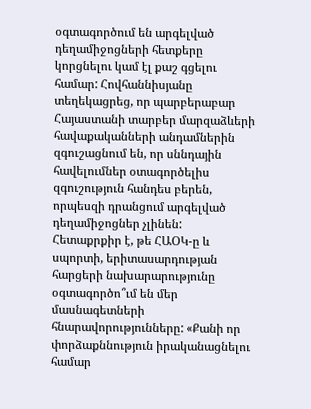օգտագործում են արգելված դեղամիջոցների հետքերը կորցնելու կամ էլ քաշ գցելու համար: Հովհաննիսյանը տեղեկացրեց, որ պարբերաբար Հայաստանի տարբեր մարզաձևերի հավաքականների անդամներին զգուշացնում են, որ սննդային հավելումներ օտագործելիս զգուշություն հանդես բերեն, որպեսզի դրանցում արգելված դեղամիջոցներ չլինեն:
Հետաքրքիր է, թե ՀԱՕԿ-ը և սպորտի, երիտասարդության հարցերի նախարարությունը օգտագործո՞ւմ են մեր մասնագետների հնարավորությունները: «Քանի որ փորձաքննություն իրականացնելու համար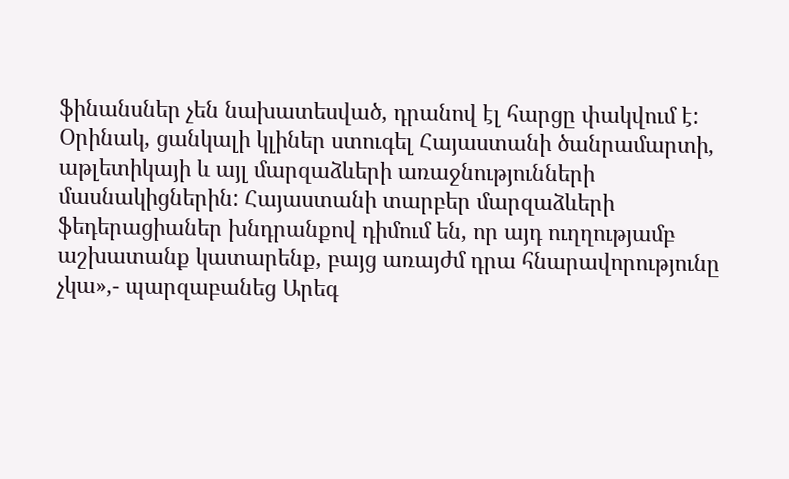ֆինանսներ չեն նախատեսված, դրանով էլ հարցը փակվում է: Օրինակ, ցանկալի կլիներ ստուգել Հայաստանի ծանրամարտի, աթլետիկայի և այլ մարզաձևերի առաջնությունների մասնակիցներին: Հայաստանի տարբեր մարզաձևերի ֆեդերացիաներ խնդրանքով դիմում են, որ այդ ուղղությամբ աշխատանք կատարենք, բայց առայժմ դրա հնարավորությունը չկա»,- պարզաբանեց Արեգ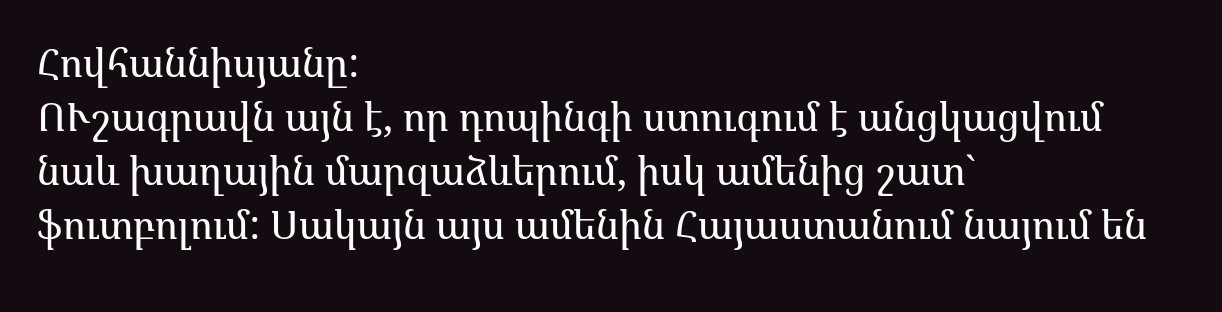Հովհաննիսյանը:
ՈՒշագրավն այն է, որ դոպինգի ստուգում է անցկացվում նաև խաղային մարզաձևերում, իսկ ամենից շատ` ֆուտբոլում: Սակայն այս ամենին Հայաստանում նայում են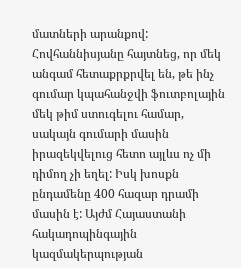մատների արանքով: Հովհաննիսյանը հայտնեց, որ մեկ անգամ հետաքրքրվել են, թե ինչ գումար կպահանջվի ֆուտբոլային մեկ թիմ ստուգելու համար, սակայն գումարի մասին իրազեկվելուց հետո այլևս ոչ մի դիմող չի եղել: Իսկ խոսքն ընդամենը 400 հազար դրամի մասին է: Այժմ Հայաստանի հակադոպինգային կազմակերպության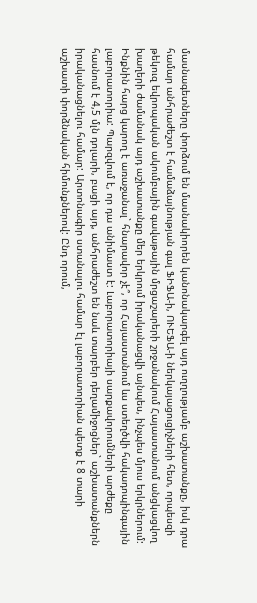մասնագետները փորձում են մասնակիորեն կանոնակարգել այդ ուղղությամբ աշխատանքը, իսկ դրա համար անհրաժեշտ է համաձայնության գալ ՖԻՖԱ-ի, ՈՒԵՖԱ-ի ներկայացուցիչների հետ, որպեսզի թեկուզ եվրոպական ակումբային գավաթային մրցաշարերի շրջանակում Հայաստանում անցկացվող խաղերի ժամանակ այդ աշխատանքը մեր երկրում իրականացվի այնպես, ինչպես մյուս երկրներում:
Ինքնին հարց կարող է առաջանալ` հնարավոր չէ՞, որ Հայաստանում ևս ստեղծվի հակադոպինգային լաբորատորիա: Պարզվում է, որ դա անիմաստ է: Լաբորատորիայի սարքավորումների արժեքը հասնում է 4,5 մլն դոլարի, բացի այդ, անհրաժեշտ են նաև տարբեր դեղամիջոցներ` աշխատանքներն իրականացնելու համար: Արտոնագիր ստանալու համար էլ լաբորատորիան պետք է 8 տարի աշխատի փորձնական հիմունքներով: Ընդ որում,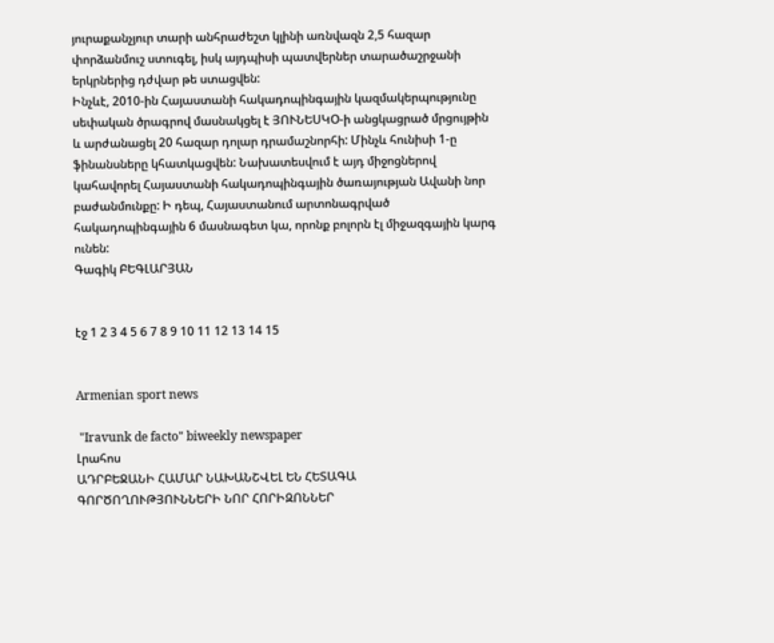յուրաքանչյուր տարի անհրաժեշտ կլինի առնվազն 2,5 հազար փորձանմուշ ստուգել, իսկ այդպիսի պատվերներ տարածաշրջանի երկրներից դժվար թե ստացվեն:
Ինչևէ, 2010-ին Հայաստանի հակադոպինգային կազմակերպությունը սեփական ծրագրով մասնակցել է ՅՈՒՆԵՍԿՕ-ի անցկացրած մրցույթին և արժանացել 20 հազար դոլար դրամաշնորհի: Մինչև հունիսի 1-ը ֆինանսները կհատկացվեն: Նախատեսվում է այդ միջոցներով կահավորել Հայաստանի հակադոպինգային ծառայության Ավանի նոր բաժանմունքը: Ի դեպ, Հայաստանում արտոնագրված հակադոպինգային 6 մասնագետ կա, որոնք բոլորն էլ միջազգային կարգ ունեն:
Գագիկ ԲԵԳԼԱՐՅԱՆ


էջ 1 2 3 4 5 6 7 8 9 10 11 12 13 14 15


Armenian sport news

 "Iravunk de facto" biweekly newspaper
Լրահոս
ԱԴՐԲԵՋԱՆԻ ՀԱՄԱՐ ՆԱԽԱՆՇՎԵԼ ԵՆ ՀԵՏԱԳԱ ԳՈՐԾՈՂՈՒԹՅՈՒՆՆԵՐԻ ՆՈՐ ՀՈՐԻԶՈՆՆԵՐ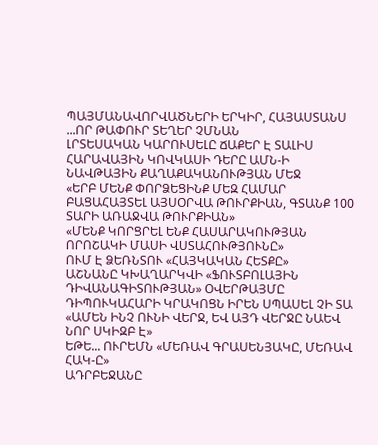ՊԱՅՄԱՆԱՎՈՐՎԱԾՆԵՐԻ ԵՐԿԻՐ, ՀԱՅԱՍՏԱՆՍ
...ՈՐ ԹԱՓՈՒՐ ՏԵՂԵՐ ՉՄՆԱՆ
ԼՐՏԵՍԱԿԱՆ ԿԱՐՈՒՍԵԼԸ ՃԱՔԵՐ Է ՏԱԼԻՍ
ՀԱՐԱՎԱՅԻՆ ԿՈՎԿԱՍԻ ԴԵՐԸ ԱՄՆ-Ի ՆԱՎԹԱՅԻՆ ՔԱՂԱՔԱԿԱՆՈՒԹՅԱՆ ՄԵՋ
«ԵՐԲ ՄԵՆՔ ՓՈՐՁԵՑԻՆՔ ՄԵԶ ՀԱՄԱՐ ԲԱՑԱՀԱՅՏԵԼ ԱՅՍՕՐՎԱ ԹՈՒՐՔԻԱՆ, ԳՏԱՆՔ 100 ՏԱՐԻ ԱՌԱՋՎԱ ԹՈՒՐՔԻԱՆ»
«ՄԵՆՔ ԿՈՐՑՐԵԼ ԵՆՔ ՀԱՍԱՐԱԿՈՒԹՅԱՆ ՈՐՈՇԱԿԻ ՄԱՍԻ ՎՍՏԱՀՈՒԹՅՈՒՆԸ»
ՈՒՄ Է ՁԵՌՆՏՈՒ «ՀԱՅԿԱԿԱՆ ՀԵՏՔԸ»
ԱՇՆԱՆԸ ԿԽԱՂԱՐԿՎԻ «ՖՈՒՏԲՈԼԱՅԻՆ ԴԻՎԱՆԱԳԻՏՈՒԹՅԱՆ» ՕՎԵՐԹԱՅՄԸ
ԴԻՊՈՒԿԱՀԱՐԻ ԿՐԱԿՈՑՆ ԻՐԵՆ ՍՊԱՍԵԼ ՉԻ ՏԱ
«ԱՄԵՆ ԻՆՉ ՈՒՆԻ ՎԵՐՋ, ԵՎ ԱՅԴ ՎԵՐՋԸ ՆԱԵՎ ՆՈՐ ՍԿԻԶԲ Է»
ԵԹԵ... ՈՒՐԵՄՆ «ՄԵՌԱՎ ԳՐԱՍԵՆՅԱԿԸ, ՄԵՌԱՎ ՀԱԿ-Ը»
ԱԴՐԲԵՋԱՆԸ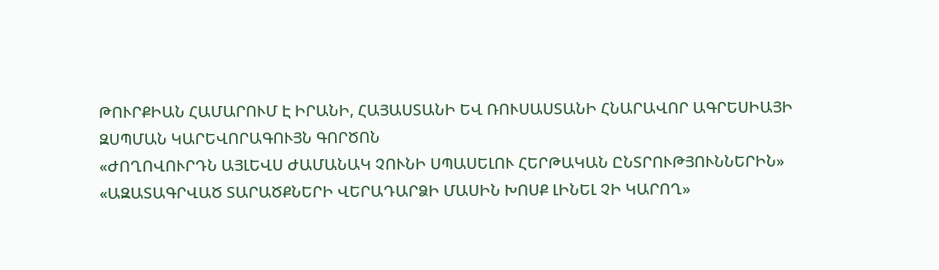ԹՈՒՐՔԻԱՆ ՀԱՄԱՐՈՒՄ Է ԻՐԱՆԻ, ՀԱՅԱՍՏԱՆԻ ԵՎ ՌՈՒՍԱՍՏԱՆԻ ՀՆԱՐԱՎՈՐ ԱԳՐԵՍԻԱՅԻ ԶՍՊՄԱՆ ԿԱՐԵՎՈՐԱԳՈՒՅՆ ԳՈՐԾՈՆ
«ԺՈՂՈՎՈՒՐԴՆ ԱՅԼԵՎՍ ԺԱՄԱՆԱԿ ՉՈՒՆԻ ՍՊԱՍԵԼՈՒ ՀԵՐԹԱԿԱՆ ԸՆՏՐՈՒԹՅՈՒՆՆԵՐԻՆ»
«ԱԶԱՏԱԳՐՎԱԾ ՏԱՐԱԾՔՆԵՐԻ ՎԵՐԱԴԱՐՁԻ ՄԱՍԻՆ ԽՈՍՔ ԼԻՆԵԼ ՉԻ ԿԱՐՈՂ»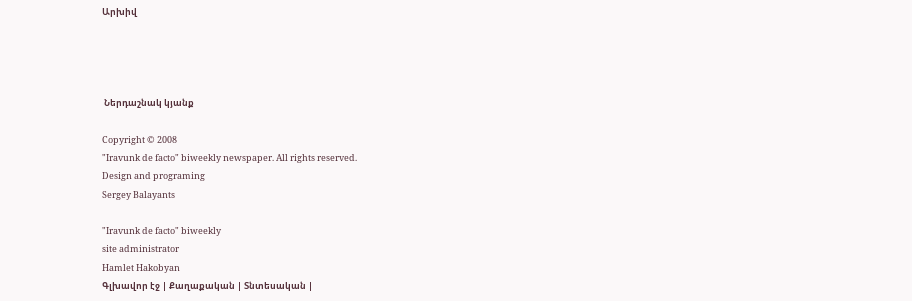Արխիվ




 Ներդաշնակ կյանք

Copyright © 2008
"Iravunk de facto" biweekly newspaper. All rights reserved.
Design and programing
Sergey Balayants

"Iravunk de facto" biweekly
site administrator
Hamlet Hakobyan
Գլխավոր էջ | Քաղաքական | Տնտեսական |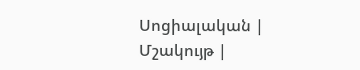Սոցիալական | Մշակույթ |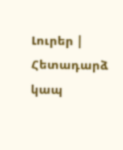Լուրեր | Հետադարձ կապ